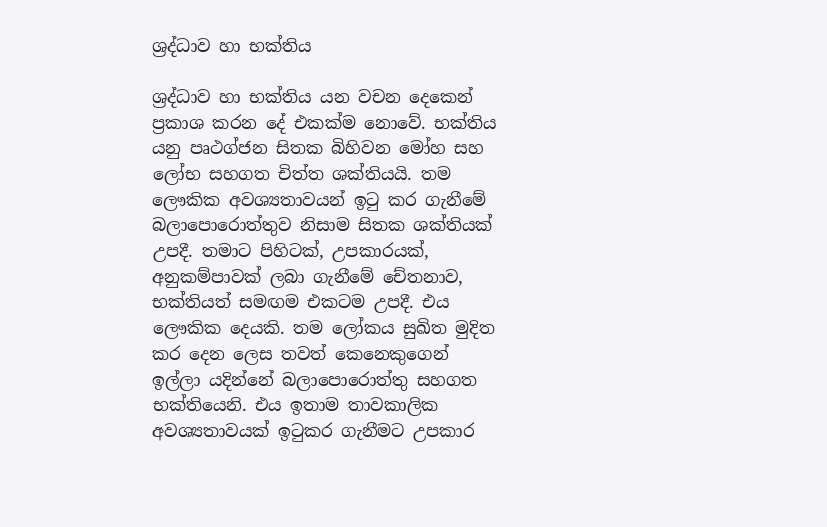ශ්‍රද්ධාව හා භක්තිය

ශ්‍රද්ධාව හා භක්තිය යන වචන දෙකෙන් ප්‍රකාශ කරන දේ එකක්ම නොවේ. භක්තිය යනු පෘථග්ජන සිතක බිහිවන මෝහ සහ ලෝභ සහගත චිත්ත ශක්තියයි. තම ලෞකික අවශ්‍යතාවයන් ඉටු කර ගැනීමේ බලාපොරොත්තුව නිසාම සිතක ශක්තියක් උපදී. තමාට පිහිටක්, උපකාරයක්, අනුකම්පාවක් ලබා ගැනීමේ චේතනාව, භක්තියත් සමඟම එකටම උපදී. එය ලෞකික දෙයකි. තම ලෝකය සුඛිත මුදිත කර දෙන ලෙස තවත් කෙනෙකුගෙන් ඉල්ලා යදින්නේ බලාපොරොත්තු සහගත භක්තියෙනි. එය ඉතාම තාවකාලික අවශ්‍යතාවයක් ඉටුකර ගැනීමට උපකාර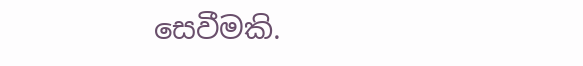සෙවීමකි.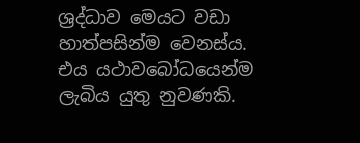ශ්‍රද්ධාව මෙයට වඩා හාත්පසින්ම වෙනස්ය. එය යථාවබෝධයෙන්ම ලැබිය යුතු නුවණකි.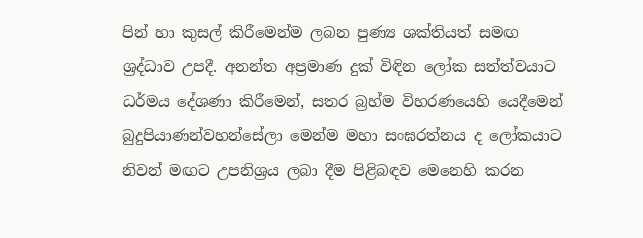පින් හා කුසල් කිරීමෙන්ම ලබන පුණ්‍ය ශක්තියත් සමඟ ශ්‍රද්ධාව උපදී. අනන්ත අප්‍රමාණ දුක් විඳින ලෝක සත්ත්වයාට ධර්මය දේශණා කිරීමෙන්, සතර බ්‍රහ්ම විහරණයෙහි යෙදීමෙන් බුදුපියාණන්වහන්සේලා මෙන්ම මහා සංඝරත්නය ද ලෝකයාට නිවන් මඟට උපනිශ්‍රය ලබා දීම පිළිබඳව මෙනෙහි කරන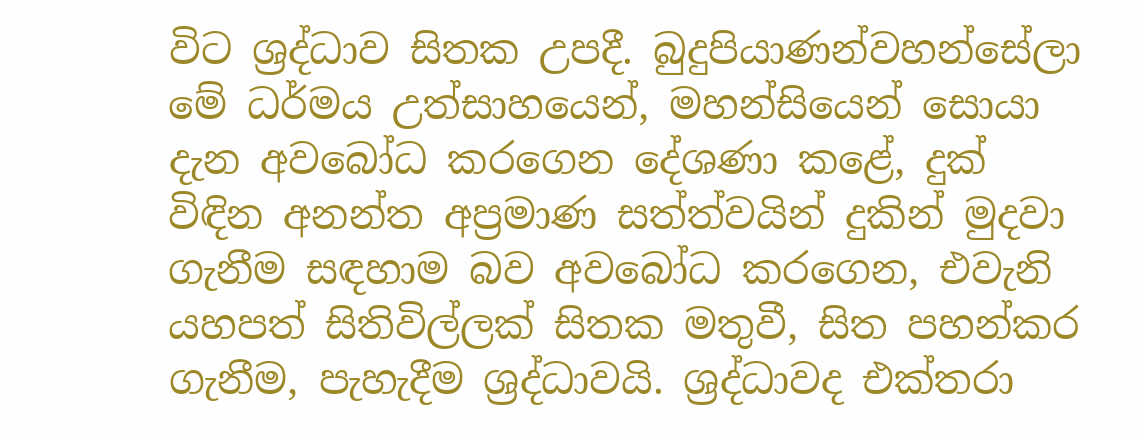විට ශ්‍රද්ධාව සිතක උපදී. බුදුපියාණන්වහන්සේලා මේ ධර්මය උත්සාහයෙන්, මහන්සියෙන් සොයා දැන අවබෝධ කරගෙන දේශණා කළේ, දුක් විඳින අනන්ත අප්‍රමාණ සත්ත්වයින් දුකින් මුදවා ගැනීම සඳහාම බව අවබෝධ කරගෙන, එවැනි යහපත් සිතිවිල්ලක් සිතක මතුවී, සිත පහන්කර ගැනීම, පැහැදීම ශ්‍රද්ධාවයි. ශ්‍රද්ධාවද එක්තරා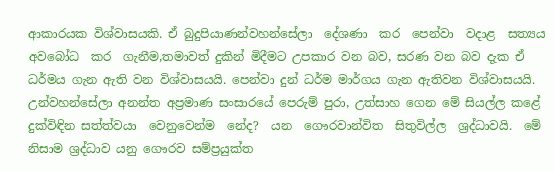ආකාරයක විශ්වාසයකි. ඒ බුදුපියාණන්වහන්සේලා  දේශණා  කර  පෙන්වා  වදාළ  සත්‍යය  අවබෝධ  කර  ගැනීම,තමාවත් දුකින් මිදීමට උපකාර වන බව, සරණ වන බව දැක ඒ ධර්මය ගැන ඇති වන විශ්වාසයයි. පෙන්වා දුන් ධර්ම මාර්ගය ගැන ඇතිවන විශ්වාසයයි. උන්වහන්සේලා අනන්ත අප්‍රමාණ සංසාරයේ පෙරුම් පුරා, උත්සාහ ගෙන මේ සියල්ල කළේ දුක්විඳින සත්ත්වයා  වෙනුවෙන්ම  නේද?  යන  ගෞරවාන්විත  සිතුවිල්ල  ශ්‍රද්ධාවයි.  මේ  නිසාම ශ්‍රද්ධාව යනු ගෞරව සම්ප්‍රයුක්ත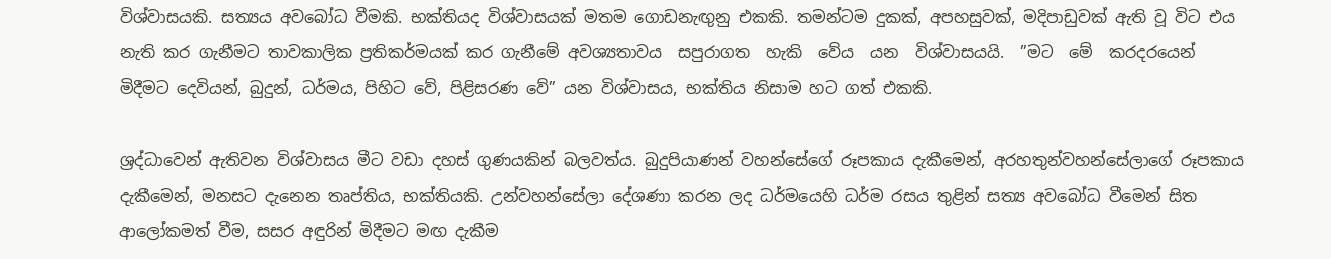විශ්වාසයකි. සත්‍යය අවබෝධ වීමකි. භක්තියද විශ්වාසයක් මතම ගොඩනැඟුනු එකකි. තමන්ටම දුකක්, අපහසුවක්, මදිපාඩුවක් ඇති වූ විට එය නැති කර ගැනීමට තාවකාලික ප්‍රතිකර්මයක් කර ගැනීමේ අවශ්‍යතාවය  සපුරාගත  හැකි  වේය  යන  විශ්වාසයයි.  ”මට  මේ  කරදරයෙන්  මිදීමට දෙවියන්, බුදුන්, ධර්මය, පිහිට වේ, පිළිසරණ වේ” යන විශ්වාසය, භක්තිය නිසාම හට ගත් එකකි.

ශ්‍රද්ධාවෙන් ඇතිවන විශ්වාසය මීට වඩා දහස් ගුණයකින් බලවත්ය. බුදුපියාණන් වහන්සේගේ රූපකාය දැකීමෙන්, අරහතුන්වහන්සේලාගේ රූපකාය දැකීමෙන්, මනසට දැනෙන තෘප්තිය, භක්තියකි. උන්වහන්සේලා දේශණා කරන ලද ධර්මයෙහි ධර්ම රසය තුළින් සත්‍ය අවබෝධ වීමෙන් සිත ආලෝකමත් වීම, සසර අඳුරින් මිදීමට මඟ දැකීම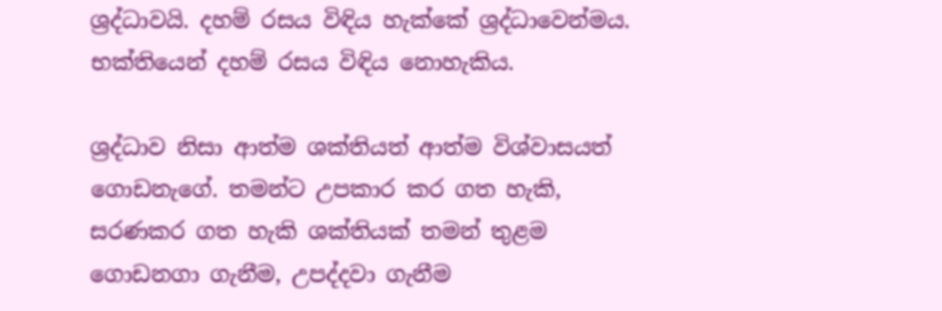ශ්‍රද්ධාවයි. දහම් රසය විඳිය හැක්කේ ශ්‍රද්ධාවෙන්මය. භක්තියෙන් දහම් රසය විඳිය නොහැකිය.

ශ්‍රද්ධාව නිසා ආත්ම ශක්තියත් ආත්ම විශ්වාසයත් ගොඩනැගේ. තමන්ට උපකාර කර ගත හැකි, සරණකර ගත හැකි ශක්තියක් තමන් තුළම ගොඩනගා ගැනීම, උපද්දවා ගැනීම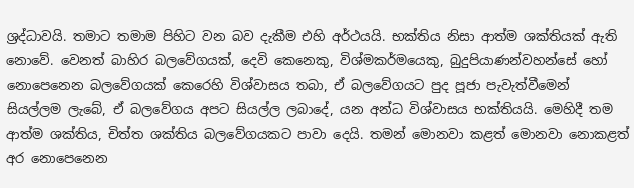ශ්‍රද්ධාවයි. තමාට තමාම පිහිට වන බව දැකීම එහි අර්ථයයි. භක්තිය නිසා ආත්ම ශක්තියක් ඇති නොවේ. වෙනත් බාහිර බලවේගයක්, දෙවි කෙනෙකු, විශ්මකර්මයෙකු, බුදුපියාණන්වහන්සේ හෝ නොපෙනෙන බලවේගයක් කෙරෙහි විශ්වාසය තබා, ඒ බලවේගයට පුද පූජා පැවැත්වීමෙන් සියල්ලම ලැබේ, ඒ බලවේගය අපට සියල්ල ලබාදේ, යන අන්ධ විශ්වාසය භක්තියයි. මෙහිදී තම ආත්ම ශක්තිය, චිත්ත ශක්තිය බලවේගයකට පාවා දෙයි. තමන් මොනවා කළත් මොනවා නොකළත් අර නොපෙනෙන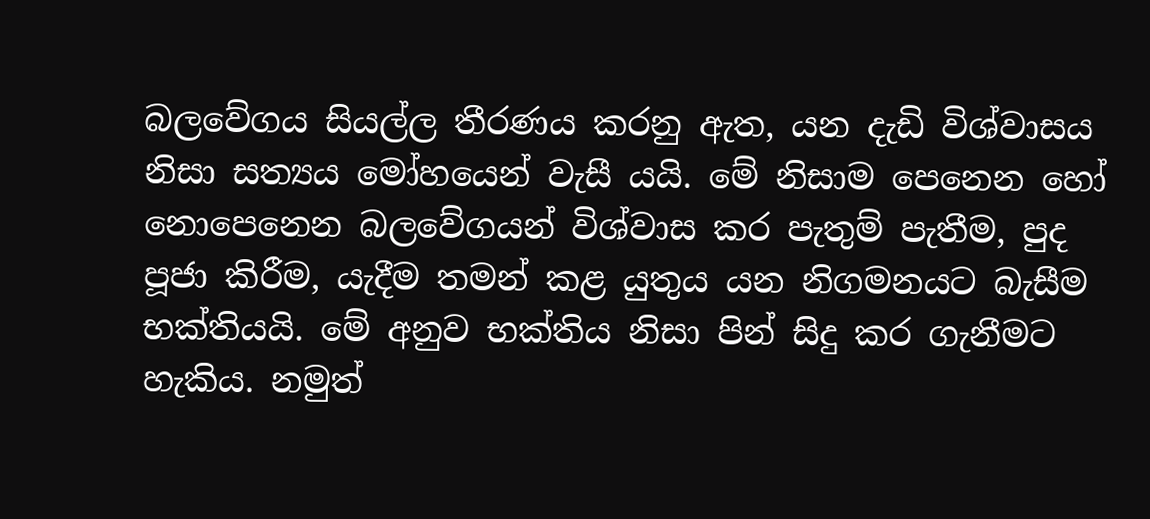බලවේගය සියල්ල තීරණය කරනු ඇත, යන දැඩි විශ්වාසය නිසා සත්‍යය මෝහයෙන් වැසී යයි. මේ නිසාම පෙනෙන හෝ නොපෙනෙන බලවේගයන් විශ්වාස කර පැතුම් පැතීම, පුද පූජා කිරීම, යැදීම තමන් කළ යුතුය යන නිගමනයට බැසීම භක්තියයි. මේ අනුව භක්තිය නිසා පින් සිදු කර ගැනීමට හැකිය. නමුත්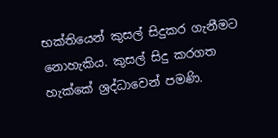භක්තියෙන් කුසල් සිදුකර ගැනීමට නොහැකිය. කුසල් සිදු කරගත හැක්කේ ශ්‍රද්ධාවෙන් පමණි.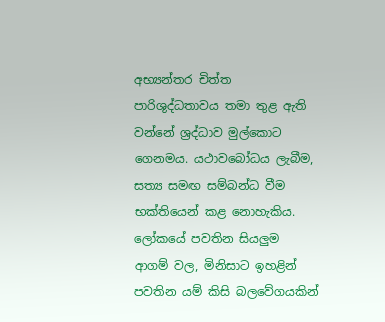අභ්‍යන්තර චිත්ත පාරිශුද්ධතාවය තමා තුළ ඇති වන්නේ ශ්‍රද්ධාව මුල්කොට ගෙනමය. යථාවබෝධය ලැබීම, සත්‍ය සමඟ සම්බන්ධ වීම භක්තියෙන් කළ නොහැකිය. ලෝකයේ පවතින සියලුම ආගම් වල, මිනිසාට ඉහළින් පවතින යම් කිසි බලවේගයකින්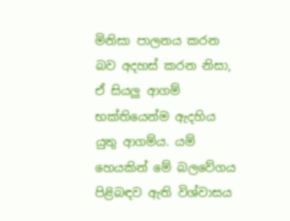මිනිසා පාලනය කරන බව අදහස් කරන නිසා, ඒ සියලු ආගම් භක්තියෙන්ම ඇදහිය යුතු ආගම්ය. යම් හෙයකින් මේ බලවේගය පිළිබඳව ඇති විශ්වාසය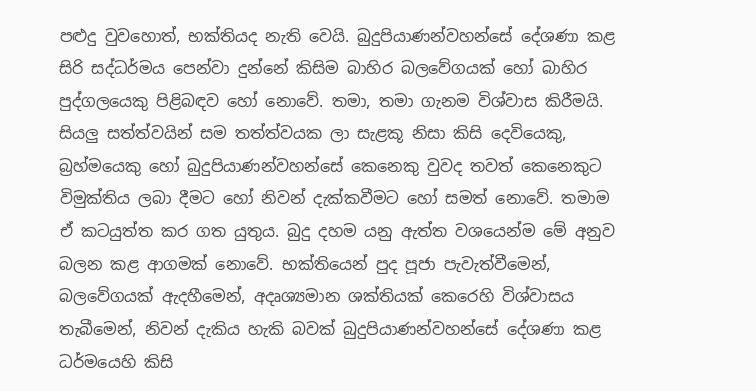පළුදු වුවහොත්, භක්තියද නැති වෙයි. බුදුපියාණන්වහන්සේ දේශණා කළ සිරි සද්ධර්මය පෙන්වා දුන්නේ කිසිම බාහිර බලවේගයක් හෝ බාහිර පුද්ගලයෙකු පිළිබඳව හෝ නොවේ. තමා, තමා ගැනම විශ්වාස කිරීමයි. සියලු සත්ත්වයින් සම තත්ත්වයක ලා සැළකූ නිසා කිසි දෙවියෙකු, බ්‍රහ්මයෙකු හෝ බුදුපියාණන්වහන්සේ කෙනෙකු වුවද තවත් කෙනෙකුට විමුක්තිය ලබා දීමට හෝ නිවන් දැක්කවීමට හෝ සමත් නොවේ. තමාම ඒ කටයුත්ත කර ගත යුතුය. බුදු දහම යනු ඇත්ත වශයෙන්ම මේ අනුව බලන කළ ආගමක් නොවේ. භක්තියෙන් පුද පූජා පැවැත්වීමෙන්, බලවේගයක් ඇදහීමෙන්, අදෘශ්‍යමාන ශක්තියක් කෙරෙහි විශ්වාසය තැබීමෙන්, නිවන් දැකිය හැකි බවක් බුදුපියාණන්වහන්සේ දේශණා කළ ධර්මයෙහි කිසි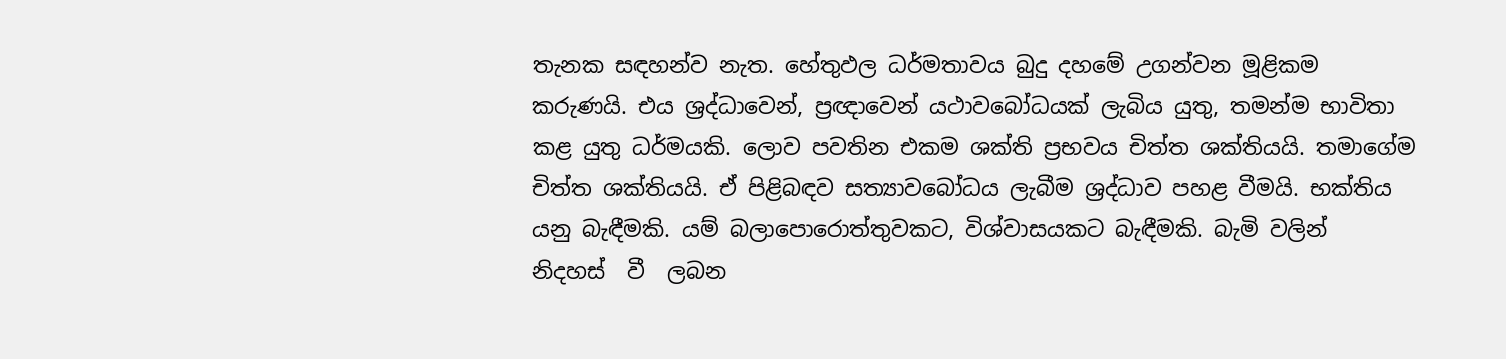තැනක සඳහන්ව නැත. හේතුඵල ධර්මතාවය බුදු දහමේ උගන්වන මූළිකම කරුණයි. එය ශ්‍රද්ධාවෙන්, ප්‍රඥාවෙන් යථාවබෝධයක් ලැබිය යුතු, තමන්ම භාවිතා කළ යුතු ධර්මයකි. ලොව පවතින එකම ශක්ති ප්‍රභවය චිත්ත ශක්තියයි. තමාගේම චිත්ත ශක්තියයි. ඒ පිළිබඳව සත්‍යාවබෝධය ලැබීම ශ්‍රද්ධාව පහළ වීමයි. භක්තිය යනු බැඳීමකි. යම් බලාපොරොත්තුවකට, විශ්වාසයකට බැඳීමකි. බැමි වලින්  නිදහස්  වී  ලබන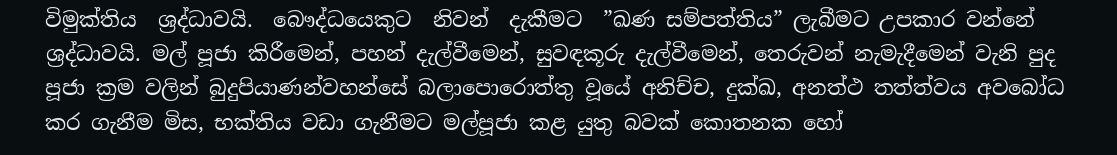විමුක්තිය  ශ්‍රද්ධාවයි.  බෞද්ධයෙකුට  නිවන්  දැකීමට  ”ඛණ සම්පත්තිය” ලැබීමට උපකාර වන්නේ ශ්‍රද්ධාවයි. මල් පූජා කිරීමෙන්, පහන් දැල්වීමෙන්, සුවඳකූරු දැල්වීමෙන්, තෙරුවන් නැමැදීමෙන් වැනි පුද පූජා ක්‍රම වලින් බුදුපියාණන්වහන්සේ බලාපොරොත්තු වූයේ අනිච්ච, දුක්ඛ, අනත්ථ තත්ත්වය අවබෝධ කර ගැනීම මිස, භක්තිය වඩා ගැනීමට මල්පූජා කළ යුතු බවක් කොතනක හෝ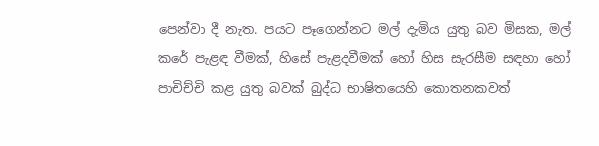පෙන්වා දී නැත. පයට පෑගෙන්නට මල් දැමිය යුතු බව මිසක, මල් කරේ පැළඳ වීමක්, හිසේ පැළදවීමක් හෝ හිස සැරසීම සඳහා හෝ පාචිච්චි කළ යුතු බවක් බුද්ධ භාෂිතයෙහි කොතනකවත්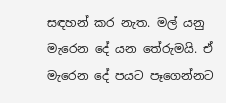සඳහන් කර නැත. මල් යනු මැරෙන දේ යන තේරුමයි. ඒ මැරෙන දේ පයට පෑගෙන්නට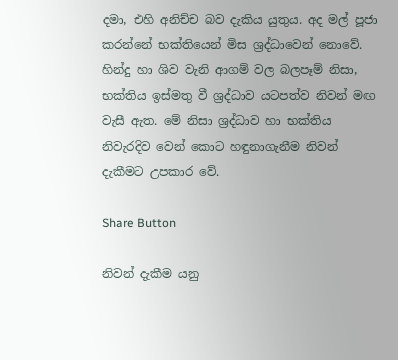දමා, එහි අනිච්ච බව දැකිය යුතුය. අද මල් පූජා කරන්නේ භක්තියෙන් මිස ශ්‍රද්ධාවෙන් නොවේ. හින්දු හා ශිව වැනි ආගම් වල බලපෑම් නිසා, භක්තිය ඉස්මතු වී ශ්‍රද්ධාව යටපත්ව නිවන් මඟ වැසී ඇත. මේ නිසා ශ්‍රද්ධාව හා භක්තිය නිවැරදිව වෙන් කොට හඳුනාගැනීම නිවන් දැකීමට උපකාර වේ.

Share Button

නිවන් දැකීම යනු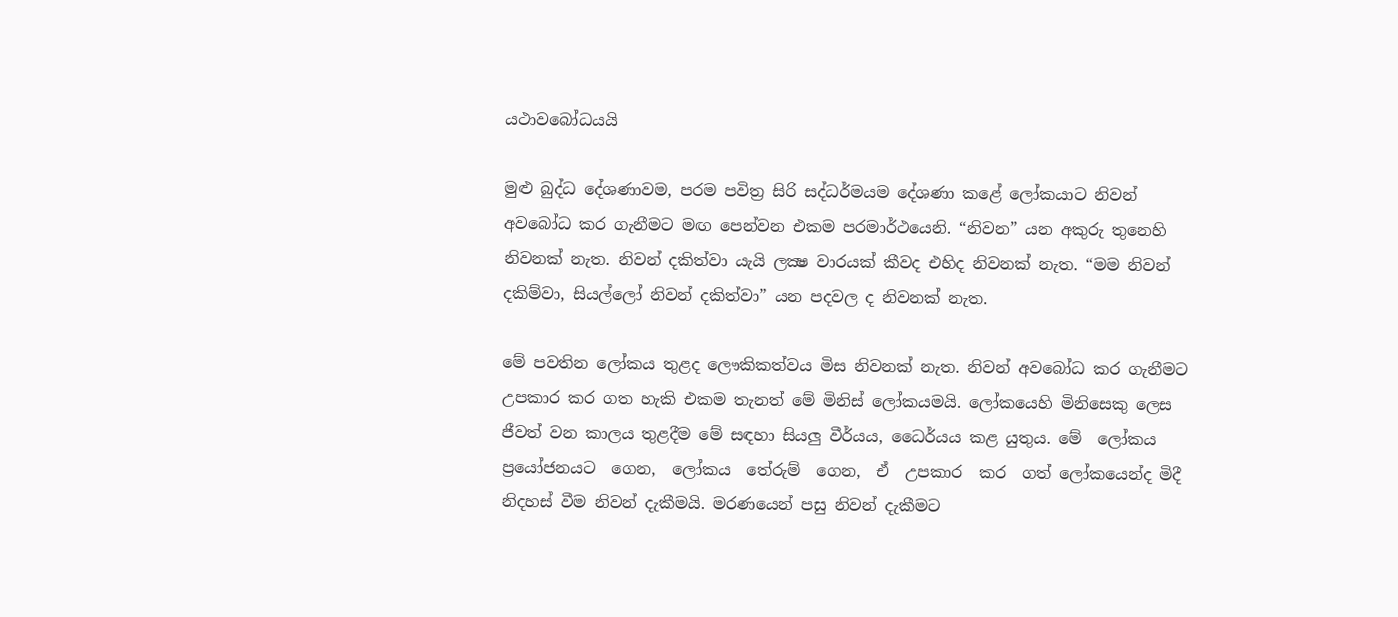යථාවබෝධයයි

මුළු බුද්ධ දේශණාවම, පරම පවිත්‍ර සිරි සද්ධර්මයම දේශණා කළේ ලෝකයාට නිවන් අවබෝධ කර ගැනීමට මඟ පෙන්වන එකම පරමාර්ථයෙනි. “නිවන” යන අකුරු තුනෙහි නිවනක් නැත. නිවන් දකිත්වා යැයි ලක්‍ෂ වාරයක් කීවද එහිද නිවනක් නැත. “මම නිවන් දකිම්වා, සියල්ලෝ නිවන් දකිත්වා” යන පදවල ද නිවනක් නැත.

මේ පවතින ලෝකය තුළද ලෞකිකත්වය මිස නිවනක් නැත. නිවන් අවබෝධ කර ගැනීමට උපකාර කර ගත හැකි එකම තැනත් මේ මිනිස් ලෝකයමයි. ලෝකයෙහි මිනිසෙකු ලෙස ජීවත් වන කාලය තුළදීම මේ සඳහා සියලු වීර්යය, ධෛර්යය කළ යුතුය. මේ  ලෝකය  ප්‍රයෝජනයට  ගෙන,  ලෝකය  තේරුම්  ගෙන,  ඒ  උපකාර  කර  ගත් ලෝකයෙන්ද මිදී නිදහස් වීම නිවන් දැකීමයි. මරණයෙන් පසු නිවන් දැකීමට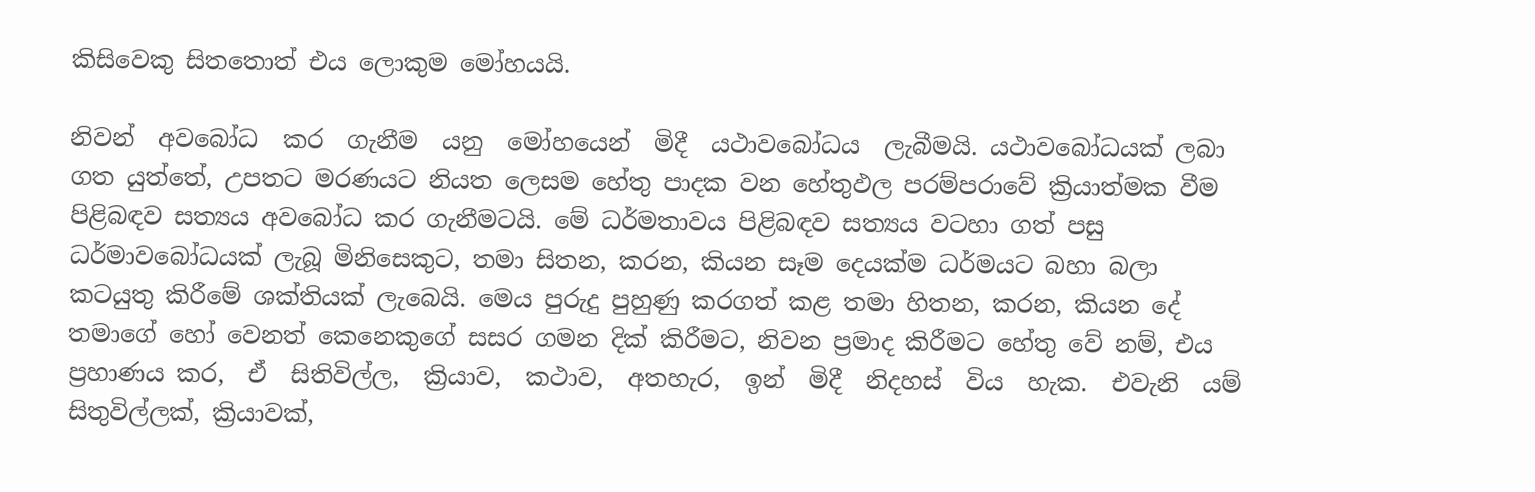කිසිවෙකු සිතතොත් එය ලොකුම මෝහයයි.

නිවන්  අවබෝධ  කර  ගැනීම  යනු  මෝහයෙන්  මිදී  යථාවබෝධය  ලැබීමයි. යථාවබෝධයක් ලබා ගත යුත්තේ, උපතට මරණයට නියත ලෙසම හේතු පාදක වන හේතුඵල පරම්පරාවේ ක්‍රියාත්මක වීම පිළිබඳව සත්‍යය අවබෝධ කර ගැනීමටයි. මේ ධර්මතාවය පිළිබඳව සත්‍යය වටහා ගත් පසු ධර්මාවබෝධයක් ලැබූ මිනිසෙකුට, තමා සිතන, කරන, කියන සෑම දෙයක්ම ධර්මයට බහා බලා කටයුතු කිරීමේ ශක්තියක් ලැබෙයි. මෙය පුරුදු පුහුණු කරගත් කළ තමා හිතන, කරන, කියන දේ තමාගේ හෝ වෙනත් කෙනෙකුගේ සසර ගමන දික් කිරීමට, නිවන ප්‍රමාද කිරීමට හේතු වේ නම්, එය ප්‍රහාණය කර,  ඒ  සිතිවිල්ල,  ක්‍රියාව,  කථාව,  අතහැර,  ඉන්  මිදී  නිදහස්  විය  හැක.  එවැනි  යම් සිතුවිල්ලක්, ක්‍රියාවක්,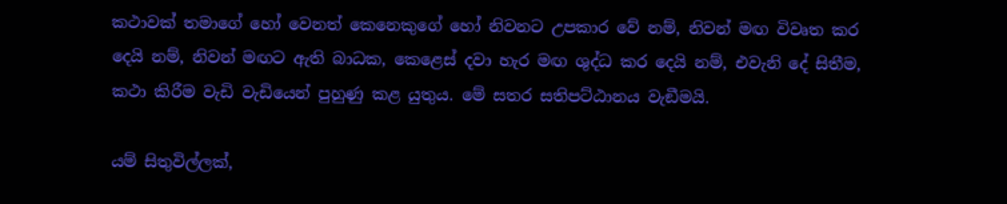කථාවක් තමාගේ හෝ වෙනත් කෙනෙකුගේ හෝ නිවනට උපකාර වේ නම්, නිවන් මඟ විවෘත කර දෙයි නම්, නිවන් මඟට ඇති බාධක, කෙළෙස් දවා හැර මඟ ශුද්ධ කර දෙයි නම්, එවැනි දේ සිතීම, කථා කිරීම වැඩි වැඩියෙන් පුහුණු කළ යුතුය. මේ සතර සතිපට්ඨානය වැඞීමයි.

යම් සිතුවිල්ලක්,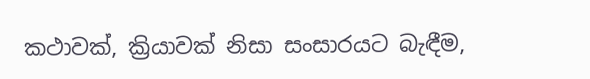කථාවක්, ක්‍රියාවක් නිසා සංසාරයට බැඳීම,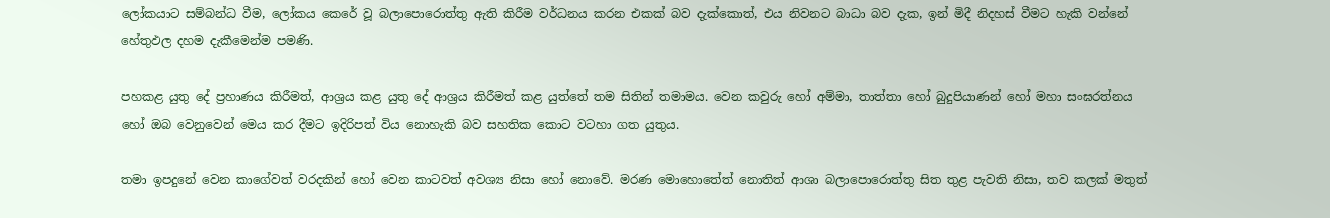ලෝකයාට සම්බන්ධ වීම, ලෝකය කෙරේ වූ බලාපොරොත්තු ඇති කිරීම වර්ධනය කරන එකක් බව දැක්කොත්, එය නිවනට බාධා බව දැක, ඉන් මිදී නිදහස් වීමට හැකි වන්නේ හේතුඵල දහම දැකීමෙන්ම පමණි.

පහකළ යුතු දේ ප්‍රහාණය කිරීමත්, ආශ්‍රය කළ යුතු දේ ආශ්‍රය කිරීමත් කළ යුත්තේ තම සිතින් තමාමය. වෙන කවුරු හෝ අම්මා, තාත්තා හෝ බුදුපියාණන් හෝ මහා සංඝරත්නය හෝ ඔබ වෙනුවෙන් මෙය කර දීමට ඉදිරිපත් විය නොහැකි බව සහතික කොට වටහා ගත යුතුය.

තමා ඉපදුනේ වෙන කාගේවත් වරදකින් හෝ වෙන කාටවත් අවශ්‍ය නිසා හෝ නොවේ. මරණ මොහොතේත් නොතිත් ආශා බලාපොරොත්තු සිත තුළ පැවති නිසා, තව කලක් මතුත්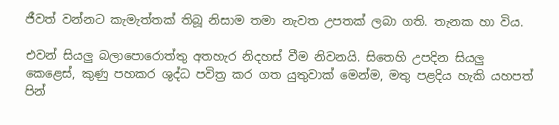ජීවත් වන්නට කැමැත්තක් තිබූ නිසාම තමා නැවත උපතක් ලබා ගති. තැනක හා විය.

එවන් සියලු බලාපොරොත්තු අතහැර නිදහස් වීම නිවනයි. සිතෙහි උපදින සියලු කෙළෙස්, කුණු පහකර ශුද්ධ පවිත්‍ර කර ගත යුතුවාක් මෙන්ම, මතු පළදිය හැකි යහපත් පින්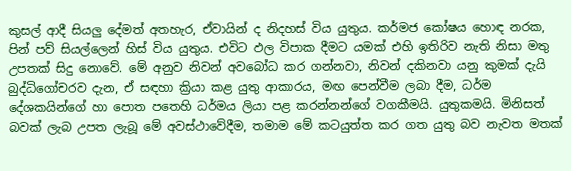කුසල් ආදී සියලු දේමත් අතහැර, ඒවායින් ද නිදහස් විය යුතුය. කර්මජ කෝෂය හොඳ නරක, පින් පව් සියල්ලෙන් හිස් විය යුතුය. එවිට ඵල විපාක දීමට යමක් එහි ඉතිරිව නැති නිසා මතු උපතක් සිදු නොවේ. මේ අනුව නිවන් අවබෝධ කර ගන්නවා, නිවන් දකිනවා යනු කුමක් දැයි බුද්ධිගෝචරව දැන, ඒ සඳහා ක්‍රියා කළ යුතු ආකාරය, මඟ පෙන්වීම ලබා දීම, ධර්ම දේශකයින්ගේ හා පොත පතෙහි ධර්මය ලියා පළ කරන්නන්ගේ වගකීමයි. යුතුකමයි. මිනිසත් බවක් ලැබ උපත ලැබූ මේ අවස්ථාවේදීම, තමාම මේ කටයුත්ත කර ගත යුතු බව නැවත මතක්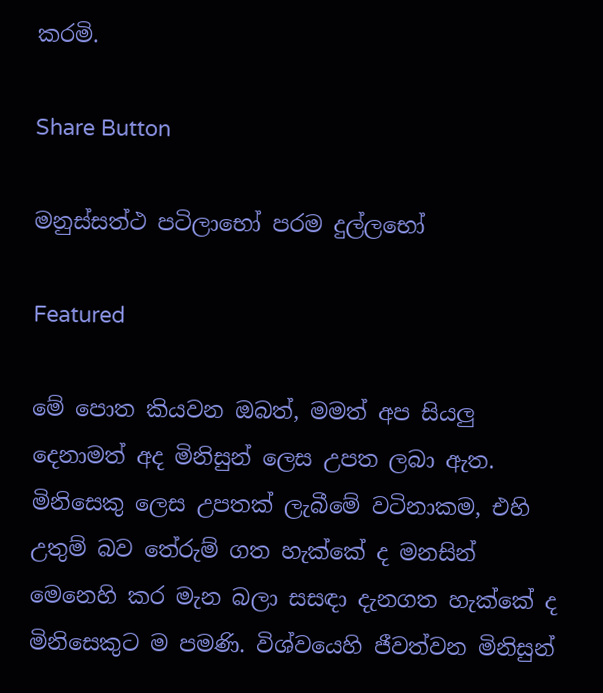කරමි.

Share Button

මනුස්සත්ථ පටිලාභෝ පරම දුල්ලභෝ

Featured

මේ පොත කියවන ඔබත්, මමත් අප සියලු දෙනාමත් අද මිනිසුන් ලෙස උපත ලබා ඇත. මිනිසෙකු ලෙස උපතක් ලැබීමේ වටිනාකම, එහි උතුම් බව තේරුම් ගත හැක්කේ ද මනසින් මෙනෙහි කර මැන බලා සසඳා දැනගත හැක්කේ ද මිනිසෙකුට ම පමණි. විශ්වයෙහි ජීවත්වන මිනිසුන්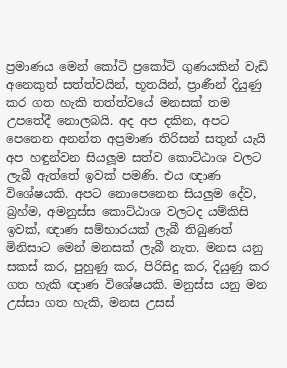ප්‍රමාණය මෙන් කෝටි ප්‍රකෝටි ගුණයකින් වැඩි අනෙකුත් සත්ත්වයින්, භූතයින්, ප්‍රාණීන් දියුණු කර ගත හැකි තත්ත්වයේ මනසක් තම උපතේදී නොලබයි. අද අප දකින, අපට පෙනෙන අනන්ත අප්‍රමාණ තිරිසන් සතුන් යැයි අප හඳුන්වන සියලූම සත්ව කොට්ඨාශ වලට ලැබී ඇත්තේ ඉවක් පමණි. එය ඥාණ විශේෂයකි. අපට නොපෙනෙන සියලුම දේව, බ්‍රහ්ම, අමනුස්ස කොට්ඨාශ වලටද යම්කිසි ඉවක්, ඥාණ සම්භාරයක් ලැබී තිබුණත් මිනිසාට මෙන් මනසක් ලැබී නැත. මනස යනු සකස් කර, පුහුණු කර, පිරිසිදු කර, දියුණු කර ගත හැකි ඥාණ විශේෂයකි. මනුස්ස යනු මන උස්සා ගත හැකි, මනස උසස්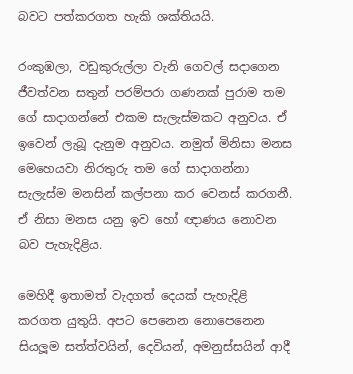බවට පත්කරගත හැකි ශක්තියයි.

රංකුඹලා, වඩුකුරුල්ලා වැනි ගෙවල් සදාගෙන ජීවත්වන සතුන් පරම්පරා ගණනක් පුරාම තම ගේ සාදාගන්නේ එකම සැලැස්මකට අනුවය. ඒ ඉවෙන් ලැබූ දැනුම අනුවය. නමුත් මිනිසා මනස මෙහෙයවා නිරතුරු තම ගේ සාදාගන්නා සැලැස්ම මනසින් කල්පනා කර වෙනස් කරගනී. ඒ නිසා මනස යනු ඉව හෝ ඥාණය නොවන බව පැහැදිළිය.

මෙහිදී ඉතාමත් වැදගත් දෙයක් පැහැදිළි කරගත යුතුයි. අපට පෙනෙන නොපෙනෙන සියලූම සත්ත්වයින්, දෙවියන්, අමනුස්සයින් ආදී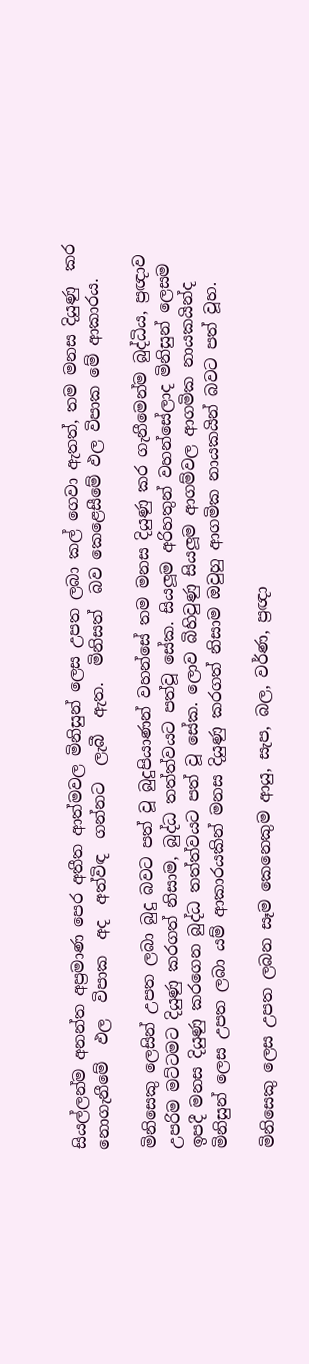සියල්ලන්ම අනන්ත අප්‍රමාණ පෙර අතීත ආත්මවල මිනිසුන් ලෙස උපත ලබා කල් ගෙවා ඇතත්, තම මනස දියුණු  කර  නොගැනීමේ  ඵල  විපාක  අද  අත්විඳ  ගන්නට  ලැබී  ඇත.  මිනිසත්  බව කෙළෙසීමේ ඵල විපාක මේ ආකාරය.

මිනිසෙකු ලෙසින් උපත ලබා බුදු බවට පත් වූ බුදුපියාණන් වහන්සේ තම මනස දියුණු කර ගැනීමෙන්ම බුද්ධිය, ප්‍රඥාව උපරිම මට්ටමට දියුණු කරගත් නිසාම, බුද්ධ තත්ත්වයට පත්වූ සේක. සියලූම අරිහතුන් වහන්සේලාද මිනිසුන් ලෙසම ඉපදී මනස දියුණු කරගෙන බුද්ධ තත්ත්වයට පත් වූ සේක. ලොව බිහිවුණු සියලූම ආගම්වල ආගමික නායකයින්ද මිනිසුන් ලෙස උපත ලබා යම් ආකාරයකින් මනස දියුණු කරගත් නිසාම ඔවුහු ආගමික නායකයින් බවට පත් වූහ.

මිනිසෙකු ලෙස උපත ලබන සෑම කෙනෙකුම ආයු, සැප, බල, වර්ණ, ප්‍රඥා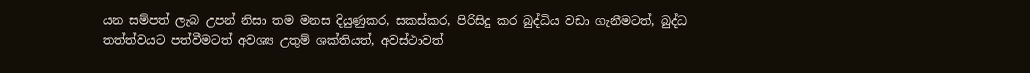යන සම්පත් ලැබ උපන් නිසා තම මනස දියුණුකර, සකස්කර, පිරිසිදු කර බුද්ධිය වඩා ගැනීමටත්, බුද්ධ තත්ත්වයට පත්වීමටත් අවශ්‍ය උතුම් ශක්තියත්, අවස්ථාවත්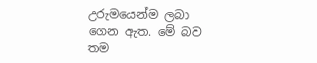උරුමයෙන්ම ලබා ගෙන ඇත. මේ බව තම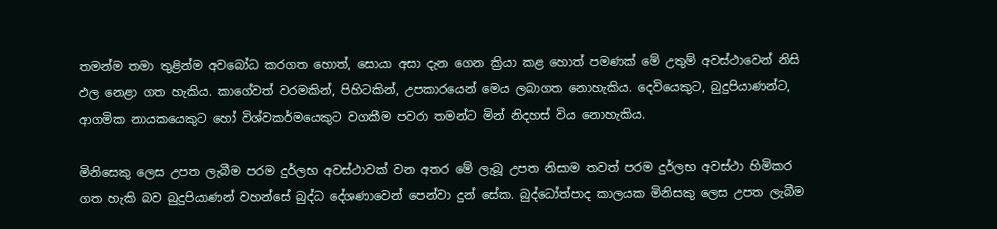තමන්ම තමා තුළින්ම අවබෝධ කරගත හොත්, සොයා අසා දැන ගෙන ක්‍රියා කළ හොත් පමණක් මේ උතුම් අවස්ථාවෙන් නිසි ඵල නෙළා ගත හැකිය. කාගේවත් වරමකින්, පිහිටකින්, උපකාරයෙන් මෙය ලබාගත නොහැකිය. දෙවියෙකුට, බුදුපියාණන්ට, ආගමික නායකයෙකුට හෝ විශ්වකර්මයෙකුට වගකීම පවරා තමන්ට මින් නිදහස් විය නොහැකිය.

මිනිසෙකු ලෙස උපත ලැබීම පරම දුර්ලභ අවස්ථාවක් වන අතර මේ ලැබූ උපත නිසාම තවත් පරම දුර්ලභ අවස්ථා හිමිකර ගත හැකි බව බුදුපියාණන් වහන්සේ බුද්ධ දේශණාවෙන් පෙන්වා දුන් සේක. බුද්ධෝත්පාද කාලයක මිනිසකු ලෙස උපත ලැබීම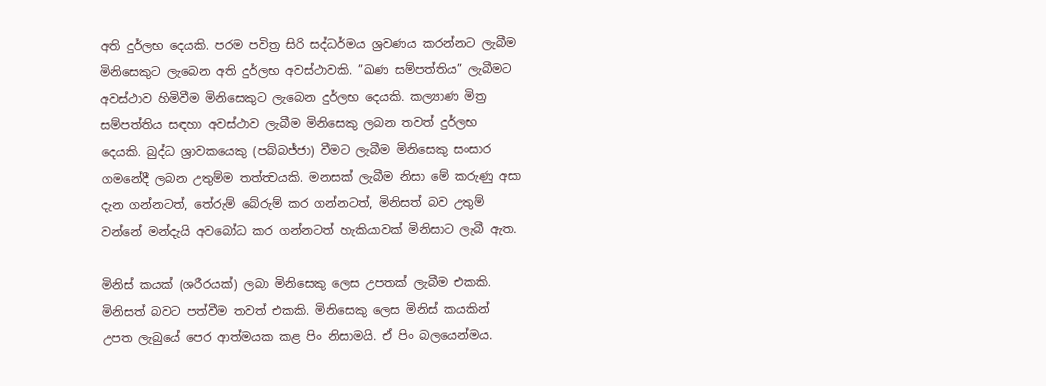අති දුර්ලභ දෙයකි. පරම පවිත්‍ර සිරි සද්ධර්මය ශ්‍රවණය කරන්නට ලැබීම මිනිසෙකුට ලැබෙන අති දුර්ලභ අවස්ථාවකි. ”ඛණ සම්පත්තිය” ලැබීමට අවස්ථාව හිමිවීම මිනිසෙකුට ලැබෙන දුර්ලභ දෙයකි. කල්‍යාණ මිත්‍ර සම්පත්තිය සඳහා අවස්ථාව ලැබීම මිනිසෙකු ලබන තවත් දුර්ලභ දෙයකි. බුද්ධ ශ්‍රාවකයෙකු (පබ්බජ්ජා) වීමට ලැබීම මිනිසෙකු සංසාර ගමනේදී ලබන උතුම්ම තත්ත්‍වයකි. මනසක් ලැබීම නිසා මේ කරුණු අසා දැන ගන්නටත්, තේරුම් බේරුම් කර ගන්නටත්, මිනිසත් බව උතුම් වන්නේ මන්දැයි අවබෝධ කර ගන්නටත් හැකියාවක් මිනිසාට ලැබී ඇත.

මිනිස් කයක් (ශරීරයක්) ලබා මිනිසෙකු ලෙස උපතක් ලැබීම එකකි. මිනිසත් බවට පත්වීම තවත් එකකි. මිනිසෙකු ලෙස මිනිස් කයකින් උපත ලැබුයේ පෙර ආත්මයක කළ පිං නිසාමයි. ඒ පිං බලයෙන්මය.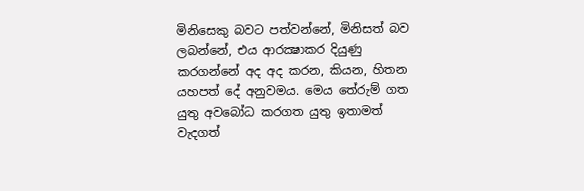මිනිසෙකු බවට පත්වන්නේ, මිනිසත් බව ලබන්නේ, එය ආරක්‍ෂාකර දියුණු කරගන්නේ අද අද කරන, කියන, හිතන යහපත් දේ අනුවමය. මෙය තේරුම් ගත යුතු අවබෝධ කරගත යුතු ඉතාමත් වැදගත්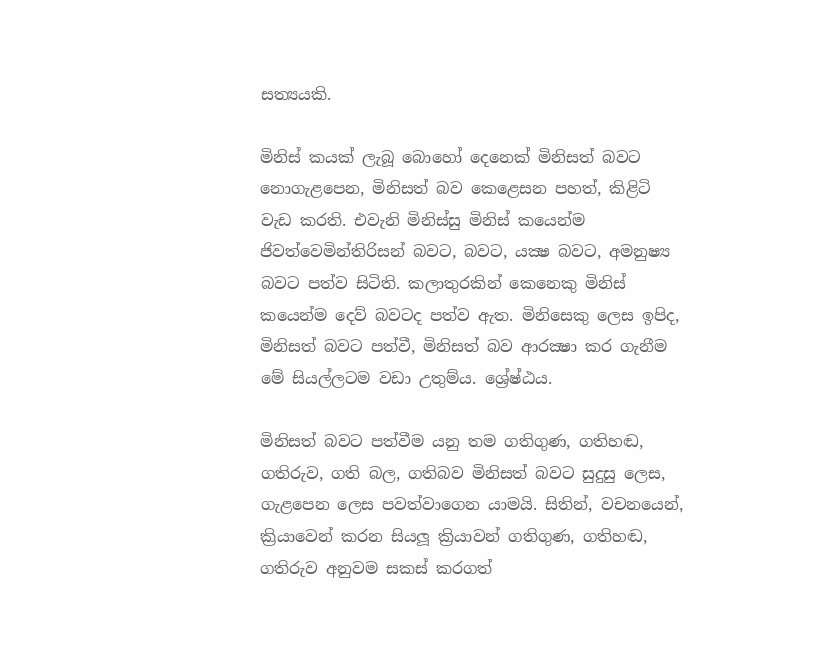සත්‍යයකි.

මිනිස් කයක් ලැබූ බොහෝ දෙනෙක් මිනිසත් බවට නොගැළපෙන, මිනිසත් බව කෙළෙසන පහත්, කිළිටි වැඩ කරති. එවැනි මිනිස්සු මිනිස් කයෙන්ම ජිවත්වෙමින්තිරිසන් බවට, බවට, යක්‍ෂ බවට, අමනුෂ්‍ය බවට පත්ව සිටිති. කලාතුරකින් කෙනෙකු මිනිස් කයෙන්ම දෙව් බවටද පත්ව ඇත. මිනිසෙකු ලෙස ඉපිද, මිනිසත් බවට පත්වී, මිනිසත් බව ආරක්‍ෂා කර ගැනීම මේ සියල්ලටම වඩා උතුම්ය. ශ්‍රේෂ්ඨය.

මිනිසත් බවට පත්වීම යනු තම ගතිගුණ, ගතිහඬ, ගතිරුව, ගති බල, ගතිබව මිනිසත් බවට සුදුසු ලෙස, ගැළපෙන ලෙස පවත්වාගෙන යාමයි. සිතින්, වචනයෙන්, ක්‍රියාවෙන් කරන සියලූ ක්‍රියාවන් ගතිගුණ, ගතිහඬ, ගතිරුව අනුවම සකස් කරගත්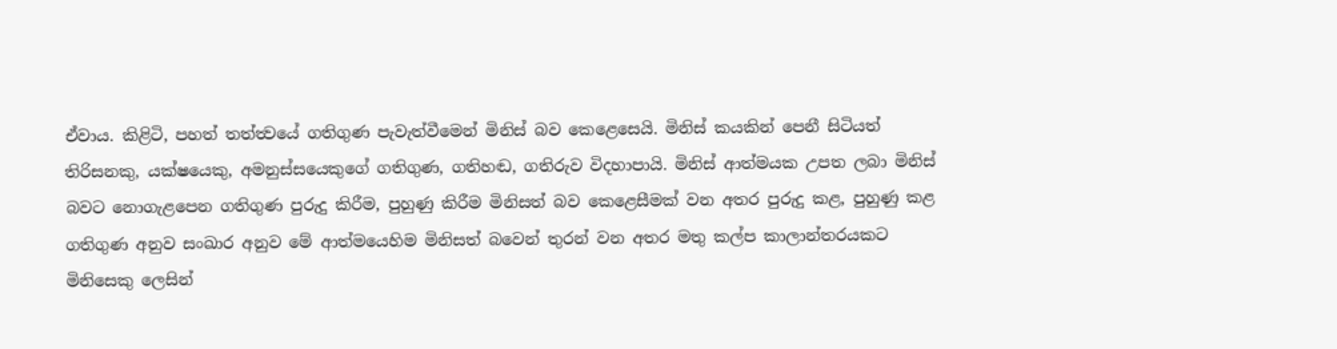ඒවාය. කිළිටි, පහත් තත්ත්‍වයේ ගතිගුණ පැවැත්වීමෙන් මිනිස් බව කෙළෙසෙයි. මිනිස් කයකින් පෙනී සිටියත් තිරිසනකු, යක්ෂයෙකු, අමනුස්සයෙකුගේ ගතිගුණ, ගතිහඬ, ගතිරුව විදහාපායි. මිනිස් ආත්මයක උපත ලබා මිනිස් බවට නොගැළපෙන ගතිගුණ පුරුදු කිරීම, පුහුණු කිරීම මිනිසත් බව කෙළෙසීමක් වන අතර පුරුදු කළ, පුහුණු කළ ගතිගුණ අනුව සංඛාර අනුව මේ ආත්මයෙහිම මිනිසත් බවෙන් තුරන් වන අතර මතු කල්ප කාලාන්තරයකට මිනිසෙකු ලෙසින්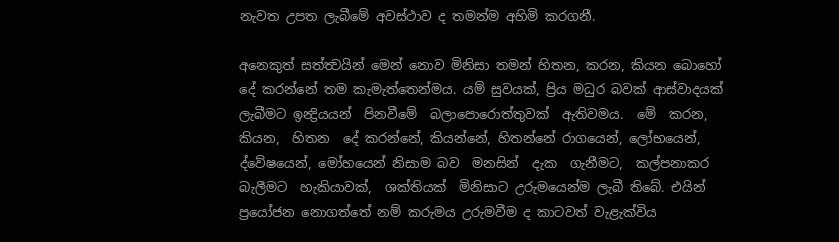නැවත උපත ලැබීමේ අවස්ථාව ද තමන්ම අහිමි කරගනී.

අනෙකුත් සත්ත්‍වයින් මෙන් නොව මිනිසා තමන් හිතන, කරන, කියන බොහෝ දේ කරන්නේ තම කැමැත්තෙන්මය. යම් සුවයක්, ප්‍රිය මධුර බවක් ආස්වාදයක් ලැබීමට ඉන්‍ද්‍රියයන්  පිනවීමේ  බලාපොරොත්තුවක්  ඇතිවමය.  මේ  කරන,  කියන,  හිතන  දේ කරන්නේ, කියන්නේ, හිතන්නේ රාගයෙන්, ලෝභයෙන්, ද්වේෂයෙන්, මෝහයෙන් නිසාම බව  මනසින්  දැක  ගැනීමට,  කල්පනාකර  බැලීමට  හැකියාවක්,  ශක්තියක්  මිනිසාට උරුමයෙන්ම ලැබී තිබේ. එයින් ප්‍රයෝජන නොගත්තේ නම් කරුමය උරුමවීම ද කාටවත් වැළැක්විය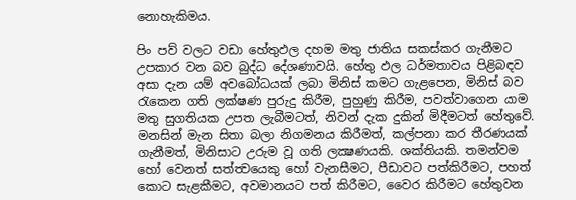නොහැකිමය.

පිං පව් වලට වඩා හේතුඵල දහම මතු ජාතිය සකස්කර ගැනීමට උපකාර වන බව බුද්ධ දේශණාවයි. හේතු ඵල ධර්මතාවය පිළිබඳව අසා දැන යම් අවබෝධයක් ලබා මිනිස් කමට ගැළපෙන, මිනිස් බව රැකෙන ගති ලක්ෂණ පුරුදු කිරීම, පුහුණු කිරීම, පවත්වාගෙන යාම මතු සුගතියක උපත ලැබීමටත්, නිවන් දැක දුකින් මිදීමටත් හේතුවේ. මනසින් මැන සිතා බලා නිගමනය කිරීමත්, කල්පනා කර තීරණයක් ගැනීමත්, මිනිසාට උරුම වූ ගති ලක්‍ෂණයකි. ශක්තියකි. තමන්වම හෝ වෙනත් සත්ත්‍වයෙකු හෝ වැනසීමට, පීඩාවට පත්කිරීමට, පහත් කොට සැළකීමට, අවමානයට පත් කිරීමට, වෛර කිරීමට හේතුවන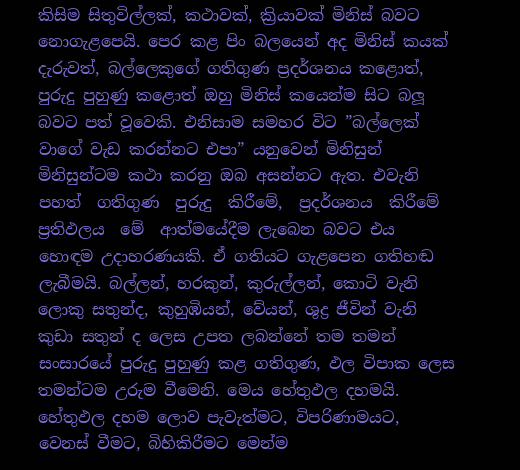කිසිම සිතුවිල්ලක්, කථාවක්, ක්‍රියාවක් මිනිස් බවට නොගැළපෙයි. පෙර කළ පිං බලයෙන් අද මිනිස් කයක් දැරුවත්, බල්ලෙකුගේ ගතිගුණ ප්‍රදර්ශනය කළොත්, පුරුදු පුහුණු කළොත් ඔහු මිනිස් කයෙන්ම සිට බලූ බවට පත් වූවෙකි. එනිසාම සමහර විට ”බල්ලෙක් වාගේ වැඩ කරන්නට එපා” යනුවෙන් මිනිසුන් මිනිසුන්ටම කථා කරනු ඔබ අසන්නට ඇත. එවැනි  පහත්  ගතිගුණ  පුරුදු  කිරීමේ,  ප්‍රදර්ශනය  කිරීමේ  ප්‍රතිඵලය  මේ  ආත්මයේදීම ලැබෙන බවට එය හොඳම උදාහරණයකි. ඒ ගතියට ගැළපෙන ගතිහඬ ලැබීමයි. බල්ලන්, හරකුන්, කුරුල්ලන්, කොටි වැනි ලොකු සතුන්ද, කුහුඹියන්, වේයන්, ශුද්‍ර ජීවින් වැනි කුඩා සතුන් ද ලෙස උපත ලබන්නේ තම තමන් සංසාරයේ පුරුදු පුහුණු කළ ගතිගුණ, ඵල විපාක ලෙස තමන්ටම උරුම වීමෙනි. මෙය හේතුඵල දහමයි. හේතුඵල දහම ලොව පැවැත්මට, විපරිණාමයට, වෙනස් වීමට, බිහිකිරීමට මෙන්ම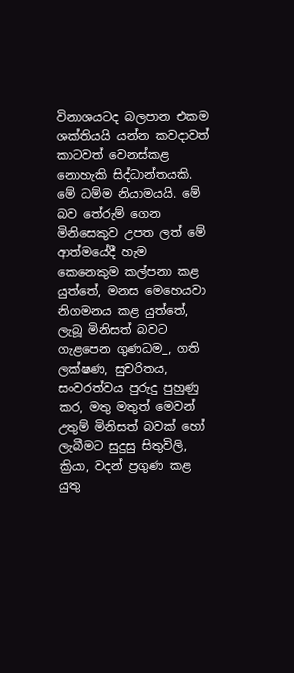විනාශයටද බලපාන එකම ශක්තියයි යන්න කවදාවත් කාටවත් වෙනස්කළ නොහැකි සිද්ධාන්තයකි. මේ ධම්ම නියාමයයි. මේ බව තේරුම් ගෙන මිනිසෙකුව උපත ලත් මේ ආත්මයේදී හැම කෙනෙකුම කල්පනා කළ යුත්තේ, මනස මෙහෙයවා නිගමනය කළ යුත්තේ, ලැබූ මිනිසත් බවට ගැළපෙන ගුණධම_, ගති ලක්ෂණ, සුචරිතය, සංවරත්වය පුරුදු පුහුණු කර, මතු මතුත් මෙවන් උතුම් මිනිසත් බවක් හෝ ලැබීමට සුදුසු සිතුවිලි, ක්‍රියා, වදන් ප්‍රගුණ කළ යුතු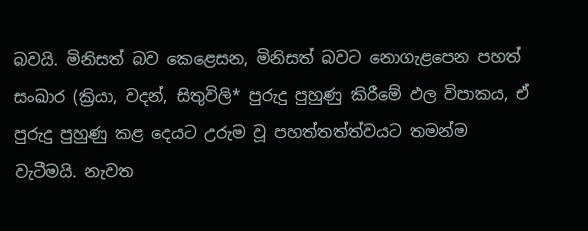බවයි. මිනිසත් බව කෙළෙසන, මිනිසත් බවට නොගැළපෙන පහත් සංඛාර (ක්‍රියා, වදන්, සිතුවිලි* පුරුදු පුහුණු කිරීමේ ඵල විපාකය, ඒ පුරුදු පුහුණු කළ දෙයට උරුම වූ පහත්තත්ත්වයට තමන්ම වැටීමයි. නැවත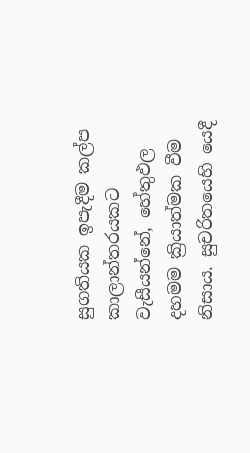සුගතියක ඉපැදීම කල්ප කාලාන්තරයකට වැසීයන්නේ, හේතුඵල දහමම ක්‍රියාත්මක වීම නිසාය. සුචරිතයෙහි යෙදී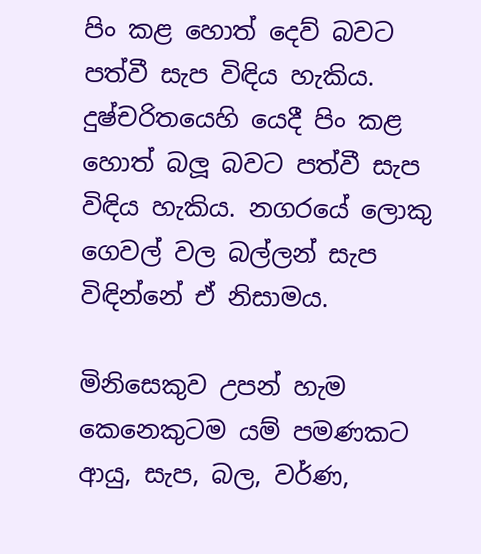පිං කළ හොත් දෙව් බවට පත්වී සැප විඳිය හැකිය. දුෂ්චරිතයෙහි යෙදී පිං කළ හොත් බලූ බවට පත්වී සැප විඳිය හැකිය. නගරයේ ලොකු ගෙවල් වල බල්ලන් සැප විඳින්නේ ඒ නිසාමය.

මිනිසෙකුව උපන් හැම කෙනෙකුටම යම් පමණකට ආයු, සැප, බල, වර්ණ,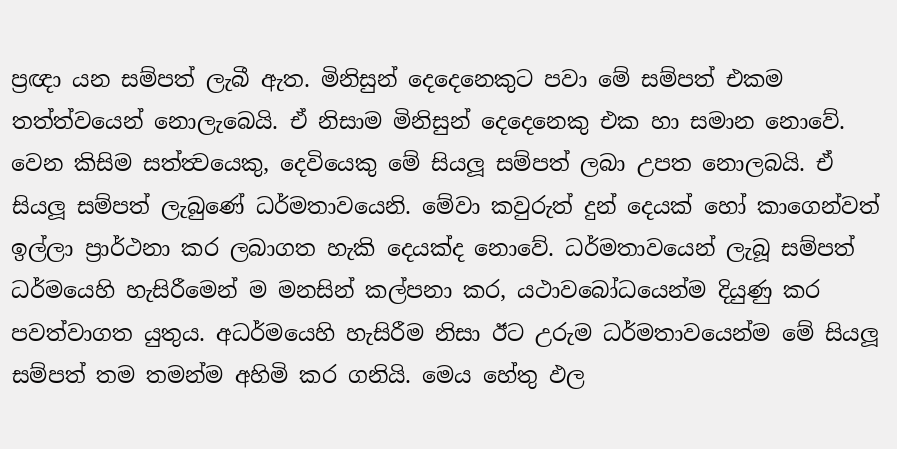ප්‍රඥා යන සම්පත් ලැබී ඇත. මිනිසුන් දෙදෙනෙකුට පවා මේ සම්පත් එකම තත්ත්වයෙන් නොලැබෙයි. ඒ නිසාම මිනිසුන් දෙදෙනෙකු එක හා සමාන නොවේ. වෙන කිසිම සත්ත්‍වයෙකු, දෙවියෙකු මේ සියලූ සම්පත් ලබා උපත නොලබයි. ඒ සියලූ සම්පත් ලැබුණේ ධර්මතාවයෙනි. මේවා කවුරුත් දුන් දෙයක් හෝ කාගෙන්වත් ඉල්ලා ප්‍රාර්ථනා කර ලබාගත හැකි දෙයක්ද නොවේ. ධර්මතාවයෙන් ලැබූ සම්පත් ධර්මයෙහි හැසිරීමෙන් ම මනසින් කල්පනා කර, යථාවබෝධයෙන්ම දියුණු කර පවත්වාගත යුතුය. අධර්මයෙහි හැසිරීම නිසා ඊට උරුම ධර්මතාවයෙන්ම මේ සියලූ සම්පත් තම තමන්ම අහිමි කර ගනියි. මෙය හේතු ඵල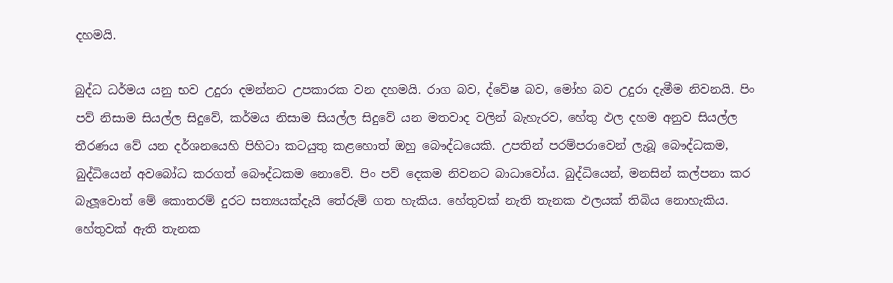දහමයි.

බුද්ධ ධර්මය යනු භව උදුරා දමන්නට උපකාරක වන දහමයි. රාග බව, ද්වේෂ බව, මෝහ බව උදුරා දැමීම නිවනයි. පිං පව් නිසාම සියල්ල සිදුවේ, කර්මය නිසාම සියල්ල සිදුවේ යන මතවාද වලින් බැහැරව, හේතු ඵල දහම අනුව සියල්ල තීරණය වේ යන දර්ශනයෙහි පිහිටා කටයුතු කළහොත් ඔහු බෞද්ධයෙකි. උපතින් පරම්පරාවෙන් ලැබූ බෞද්ධකම, බුද්ධියෙන් අවබෝධ කරගත් බෞද්ධකම නොවේ. පිං පව් දෙකම නිවනට බාධාවෝය. බුද්ධියෙන්, මනසින් කල්පනා කර බැලූවොත් මේ කොතරම් දුරට සත්‍යයක්දැයි තේරුම් ගත හැකිය. හේතුවක් නැති තැනක ඵලයක් තිබිය නොහැකිය. හේතුවක් ඇති තැනක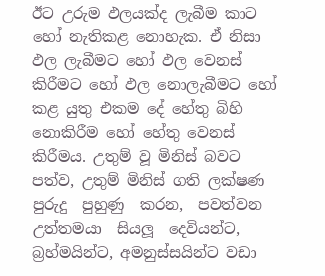ඊට උරුම ඵලයක්ද ලැබීම කාට හෝ නැතිකළ නොහැක. ඒ නිසා ඵල ලැබීමට හෝ ඵල වෙනස් කිරීමට හෝ ඵල නොලැබීමට හෝ කළ යුතු එකම දේ හේතු බිහි නොකිරීම හෝ හේතු වෙනස් කිරීමය. උතුම් වූ මිනිස් බවට පත්ව, උතුම් මිනිස් ගති ලක්ෂණ  පුරුදු  පුහුණු  කරන,  පවත්වන  උත්තමයා  සියලූ  දෙවියන්ට,  බ්‍රහ්මයින්ට, අමනුස්සයින්ට වඩා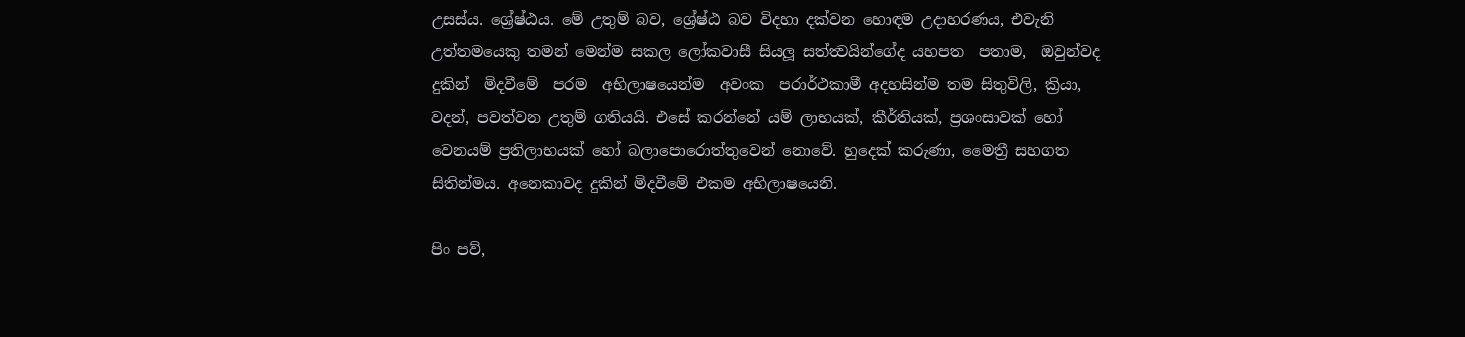උසස්ය. ශ්‍රේෂ්ඨය. මේ උතුම් බව, ශ්‍රේෂ්ඨ බව විදහා දක්වන හොඳම උදාහරණය, එවැනි උත්තමයෙකු තමන් මෙන්ම සකල ලෝකවාසී සියලූ සත්ත්‍වයින්ගේද යහපත  පතාම,  ඔවුන්වද  දුකින්  මිදවීමේ  පරම  අභිලාෂයෙන්ම  අවංක  පරාර්ථකාමී අදහසින්ම තම සිතුවිලි, ක්‍රියා, වදන්, පවත්වන උතුම් ගතියයි. එසේ කරන්නේ යම් ලාභයක්, කීර්තියක්, ප්‍රශංසාවක් හෝ වෙනයම් ප්‍රතිලාභයක් හෝ බලාපොරොත්තුවෙන් නොවේ. හුදෙක් කරුණා, මෛත්‍රී සහගත සිතින්මය. අනෙකාවද දුකින් මිදවීමේ එකම අභිලාෂයෙනි.

පිං පව්,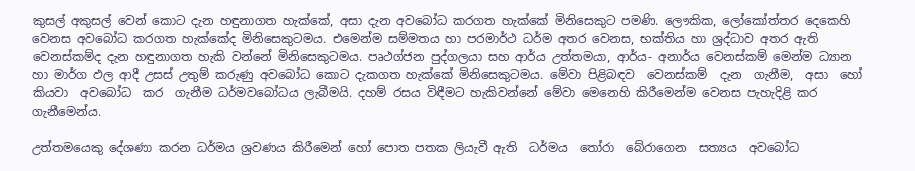කුසල් අකුසල් වෙන් කොට දැන හඳුනාගත හැක්කේ, අසා දැන අවබෝධ කරගත හැක්කේ මිනිසෙකුට පමණි. ලෞකික, ලෝකෝත්තර දෙකෙහි වෙනස අවබෝධ කරගත හැක්කේද මිනිසෙකුටමය. එමෙන්ම සම්මතය හා පරමාර්ථ ධර්ම අතර වෙනස, භක්තිය හා ශ්‍රද්ධාව අතර ඇති වෙනස්කම්ද දැන හඳුනාගත හැකි වන්නේ මිනිසෙකුටමය. පෘථග්ජන පුද්ගලයා සහ ආර්ය උත්තමයා, ආර්ය- අනාර්ය වෙනස්කම් මෙන්ම ධ්‍යාන හා මාර්ග ඵල ආදී උසස් උතුම් කරුණු අවබෝධ කොට දැකගත හැක්කේ මිනිසෙකුටමය. මේවා පිළිබඳව  වෙනස්කම්  දැන  ගැනීම,  අසා  හෝ  කියවා  අවබෝධ  කර  ගැනීම ධර්මවබෝධය ලැබීමයි. දහම් රසය විඳීමට හැකිවන්නේ මේවා මෙනෙහි කිරීමෙන්ම වෙනස පැහැදිළි කර ගැනීමෙන්ය.

උත්තමයෙකු දේශණා කරන ධර්මය ශ්‍රවණය කිරීමෙන් හෝ පොත පතක ලියැවී ඇති  ධර්මය  තෝරා  බේරාගෙන  සත්‍යය  අවබෝධ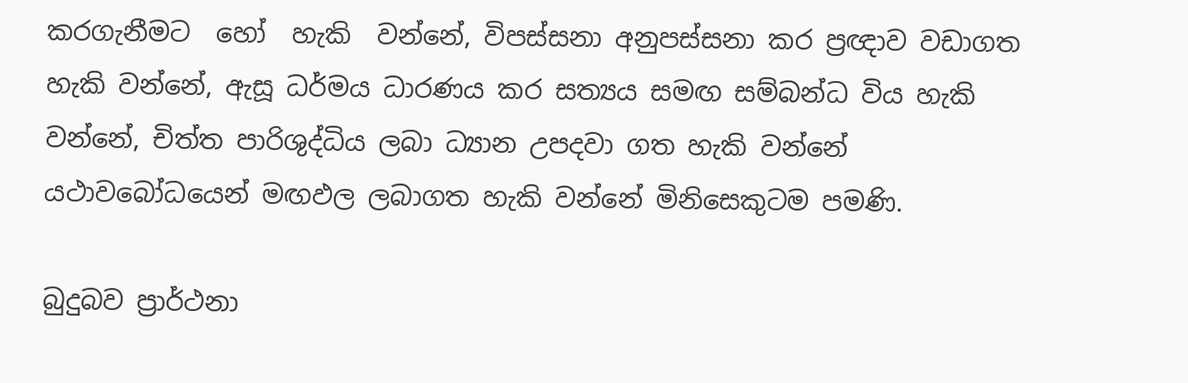කරගැනීමට  හෝ  හැකි  වන්නේ, විපස්සනා අනුපස්සනා කර ප්‍රඥාව වඩාගත හැකි වන්නේ, ඇසූ ධර්මය ධාරණය කර සත්‍යය සමඟ සම්බන්ධ විය හැකි වන්නේ, චිත්ත පාරිශුද්ධිය ලබා ධ්‍යාන උපදවා ගත හැකි වන්නේ යථාවබෝධයෙන් මඟඵල ලබාගත හැකි වන්නේ මිනිසෙකුටම පමණි.

බුදුබව ප්‍රාර්ථනා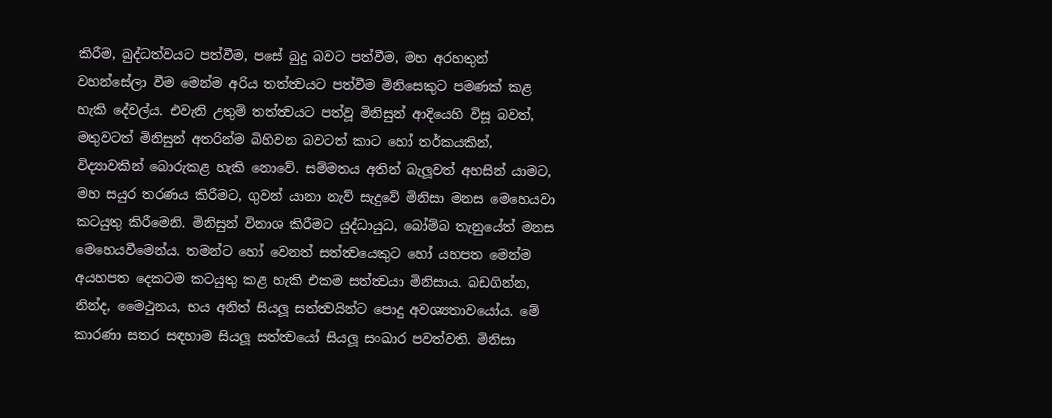කිරීම, බුද්ධත්වයට පත්වීම, පසේ බුදු බවට පත්වීම, මහ අරහතුන් වහන්සේලා වීම මෙන්ම අරිය තත්ත්‍වයට පත්වීම මිනිසෙකුට පමණක් කළ හැකි දේවල්ය. එවැනි උතුම් තත්ත්‍වයට පත්වූ මිනිසුන් ආදියෙහි විසූ බවත්, මතුවටත් මිනිසුන් අතරින්ම බිහිවන බවටත් කාට හෝ තර්කයකින්, විද්‍යාවකින් බොරුකළ හැකි නොවේ. සම්මතය අතින් බැලූවත් අහසින් යාමට, මහ සයුර තරණය කිරීමට, ගුවන් යානා නැව් සැදුවේ මිනිසා මනස මෙහෙයවා කටයුතු කිරීමෙනි. මිනිසුන් විනාශ කිරීමට යුද්ධායුධ, බෝම්බ තැනුයේත් මනස මෙහෙයවීමෙන්ය. තමන්ට හෝ වෙනත් සත්ත්‍වයෙකුට හෝ යහපත මෙන්ම අයහපත දෙකටම කටයුතු කළ හැකි එකම සත්ත්‍වයා මිනිසාය. බඩගින්න, නින්ද, මෛථුනය, භය අනිත් සියලූ සත්ත්‍වයින්ට පොදු අවශ්‍යතාවයෝය. මේ කාරණා සතර සඳහාම සියලූ සත්ත්‍වයෝ සියලූ සංඛාර පවත්වති. මිනිසා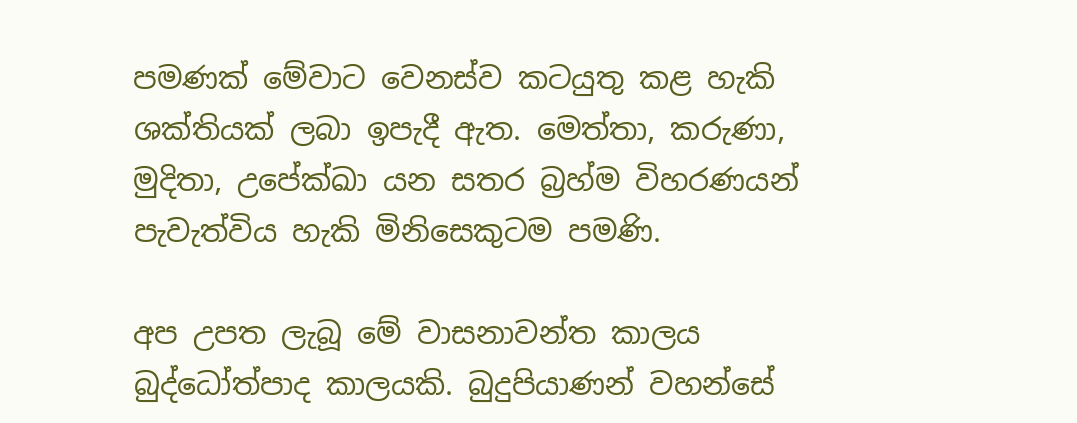පමණක් මේවාට වෙනස්ව කටයුතු කළ හැකි ශක්තියක් ලබා ඉපැදී ඇත. මෙත්තා, කරුණා, මුදිතා, උපේක්‍ඛා යන සතර බ්‍රහ්ම විහරණයන් පැවැත්විය හැකි මිනිසෙකුටම පමණි.

අප උපත ලැබූ මේ වාසනාවන්ත කාලය බුද්ධෝත්පාද කාලයකි. බුදුපියාණන් වහන්සේ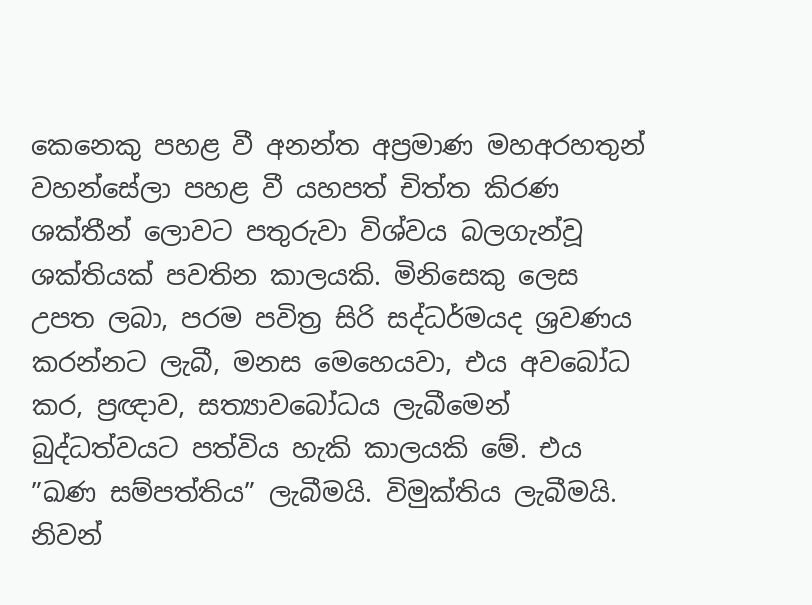කෙනෙකු පහළ වී අනන්ත අප්‍රමාණ මහඅරහතුන් වහන්සේලා පහළ වී යහපත් චිත්ත කිරණ ශක්තීන් ලොවට පතුරුවා විශ්වය බලගැන්වූ ශක්තියක් පවතින කාලයකි. මිනිසෙකු ලෙස උපත ලබා, පරම පවිත්‍ර සිරි සද්ධර්මයද ශ්‍රවණය කරන්නට ලැබී, මනස මෙහෙයවා, එය අවබෝධ කර, ප්‍රඥාව, සත්‍යාවබෝධය ලැබීමෙන් බුද්ධත්වයට පත්විය හැකි කාලයකි මේ. එය ”ඛණ සම්පත්තිය” ලැබීමයි. විමුක්තිය ලැබීමයි. නිවන්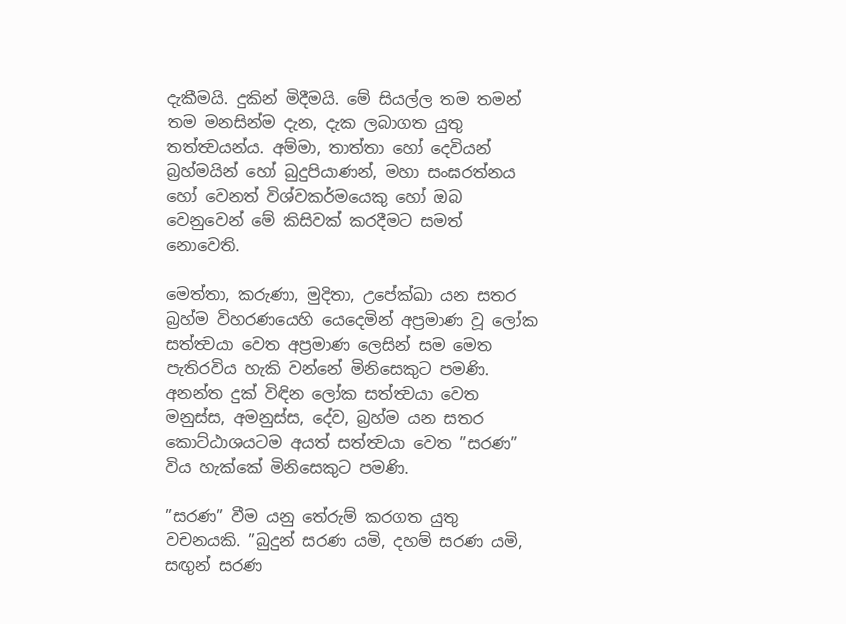දැකීමයි. දුකින් මිදීමයි. මේ සියල්ල තම තමන් තම මනසින්ම දැන, දැක ලබාගත යුතු තත්ත්‍වයන්ය. අම්මා, තාත්තා හෝ දෙවියන් බ්‍රහ්මයින් හෝ බුදුපියාණන්, මහා සංඝරත්නය හෝ වෙනත් විශ්වකර්මයෙකු හෝ ඔබ වෙනුවෙන් මේ කිසිවක් කරදීමට සමත් නොවෙති.

මෙත්තා, කරුණා, මුදිතා, උපේක්‍ඛා යන සතර බ්‍රහ්ම විහරණයෙහි යෙදෙමින් අප්‍රමාණ වූ ලෝක සත්ත්‍වයා වෙත අප්‍රමාණ ලෙසින් සම මෙත පැතිරවිය හැකි වන්නේ මිනිසෙකුට පමණි. අනන්ත දුක් විඳින ලෝක සත්ත්‍වයා වෙත මනුස්ස, අමනුස්ස, දේව, බ්‍රහ්ම යන සතර කොට්ඨාශයටම අයත් සත්ත්‍වයා වෙත ”සරණ” විය හැක්කේ මිනිසෙකුට පමණි.

”සරණ” වීම යනු තේරුම් කරගත යුතු වචනයකි. ”බුදුන් සරණ යමි, දහම් සරණ යමි, සඟුන් සරණ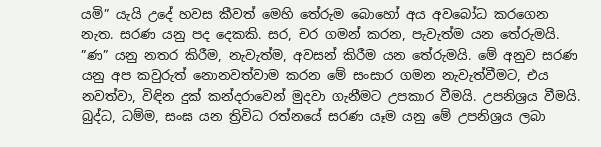යමි” යැයි උදේ හවස කීවත් මෙහි තේරුම බොහෝ අය අවබෝධ කරගෙන නැත. සරණ යනු පද දෙකකි. සර, චර ගමන් කරන, පැවැත්ම යන තේරුමයි. ”ණ” යනු නතර කිරීම, නැවැත්ම, අවසන් කිරීම යන තේරුමයි. මේ අනුව සරණ යනු අප කවුරුත් නොනවත්වාම කරන මේ සංසාර ගමන නැවැත්වීමට, එය නවත්වා, විඳින දුක් කන්දරාවෙන් මුදවා ගැනීමට උපකාර වීමයි. උපනිශ්‍රය වීමයි. බුද්ධ, ධම්ම, සංඝ යන ත්‍රිවිධ රත්නයේ සරණ යෑම යනු මේ උපනිශ්‍රය ලබා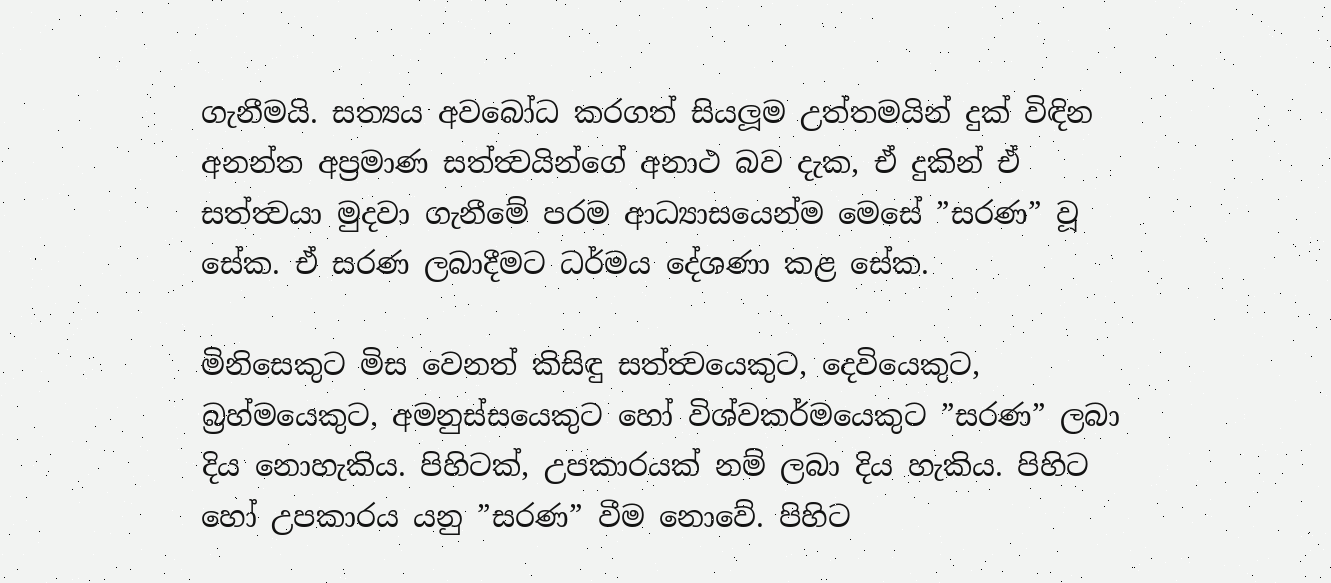ගැනීමයි. සත්‍යය අවබෝධ කරගත් සියලූම උත්තමයින් දුක් විඳින අනන්ත අප්‍රමාණ සත්ත්‍වයින්ගේ අනාථ බව දැක, ඒ දුකින් ඒ සත්ත්‍වයා මුදවා ගැනීමේ පරම ආධ්‍යාසයෙන්ම මෙසේ ”සරණ” වූ සේක. ඒ සරණ ලබාදීමට ධර්මය දේශණා කළ සේක.

මිනිසෙකුට මිස වෙනත් කිසිඳු සත්ත්‍වයෙකුට, දෙවියෙකුට, බ්‍රහ්මයෙකුට, අමනුස්සයෙකුට හෝ විශ්වකර්මයෙකුට ”සරණ” ලබා දිය නොහැකිය. පිහිටක්, උපකාරයක් නම් ලබා දිය හැකිය. පිහිට හෝ උපකාරය යනු ”සරණ” වීම නොවේ. පිහිට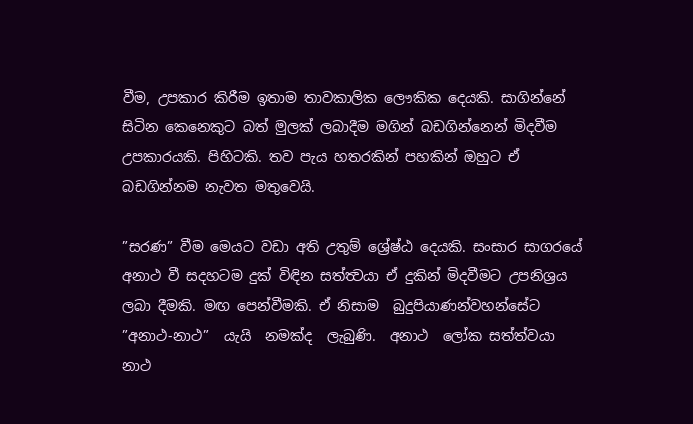වීම, උපකාර කිරීම ඉතාම තාවකාලික ලෞකික දෙයකි. සාගින්නේ සිටින කෙනෙකුට බත් මුලක් ලබාදීම මගින් බඩගින්නෙන් මිදවීම උපකාරයකි. පිහිටකි. තව පැය හතරකින් පහකින් ඔහුට ඒ බඩගින්නම නැවත මතුවෙයි.

”සරණ” වීම මෙයට වඩා අති උතුම් ශ්‍රේෂ්ඨ දෙයකි. සංසාර සාගරයේ අනාථ වී සදහටම දුක් විඳින සත්ත්‍වයා ඒ දුකින් මිදවීමට උපනිශ්‍රය ලබා දීමකි. මඟ පෙන්වීමකි. ඒ නිසාම  බුදුපියාණන්වහන්සේට  ”අනාථ-නාථ”  යැයි  නමක්ද  ලැබුණි.  අනාථ  ලෝක සත්ත්වයා නාථ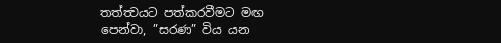තත්ත්‍වයට පත්කරවීමට මඟ පෙන්වා, ”සරණ” විය යන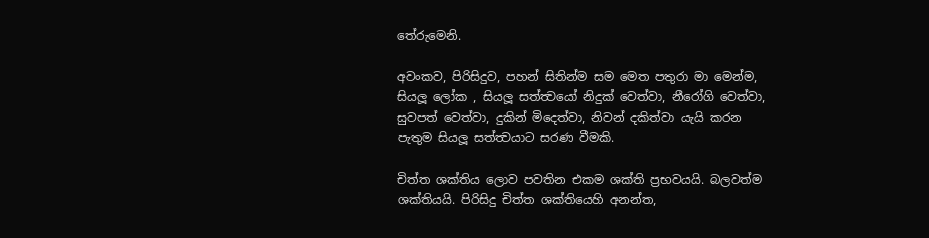තේරුමෙනි.

අවංකව, පිරිසිදුව, පහන් සිතින්ම සම මෙත පතුරා මා මෙන්ම, සියලූ ලෝක , සියලූ සත්ත්‍වයෝ නිදුක් වෙත්වා, නීරෝගි වෙත්වා, සුවපත් වෙත්වා, දුකින් මිදෙත්වා, නිවන් දකිත්වා යැයි කරන පැතුම සියලූ සත්ත්‍වයාට සරණ වීමකි.

චිත්ත ශක්තිය ලොව පවතින එකම ශක්ති ප්‍රභවයයි. බලවත්ම ශක්තියයි. පිරිසිදු චිත්ත ශක්තියෙහි අනන්ත,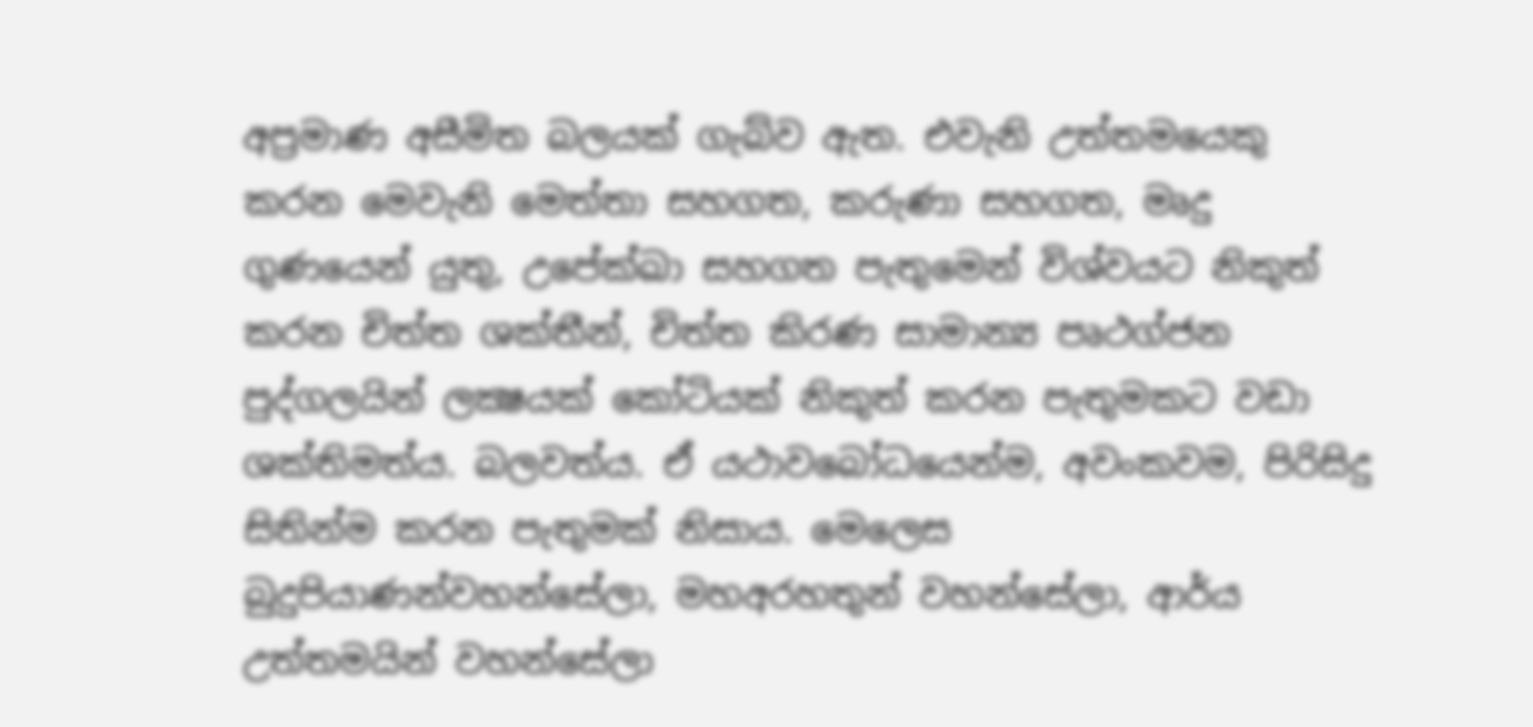අප්‍රමාණ අසීමිත බලයක් ගැබ්ව ඇත. එවැනි උත්තමයෙකු කරන මෙවැනි මෙත්තා සහගත, කරුණා සහගත, මෘදු ගුණයෙන් යුතු, උපේක්‍ඛා සහගත පැතුමෙන් විශ්වයට නිකුත් කරන චිත්ත ශක්තීන්, චිත්ත කිරණ සාමාන්‍ය පෘථග්ජන පුද්ගලයින් ලක්‍ෂයක් කෝටියක් නිකුත් කරන පැතුමකට වඩා ශක්තිමත්ය. බලවත්ය. ඒ යථාවබෝධයෙන්ම, අවංකවම, පිරිසිදු  සිතින්ම කරන පැතුමක් නිසාය. මෙලෙස බුදුපියාණන්වහන්සේලා, මහඅරහතුන් වහන්සේලා, ආර්ය උත්තමයින් වහන්සේලා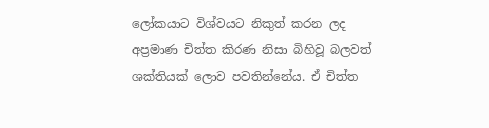ලෝකයාට විශ්වයට නිකුත් කරන ලද අප්‍රමාණ චිත්ත කිරණ නිසා බිහිවූ බලවත් ශක්තියක් ලොව පවතින්නේය. ඒ චිත්ත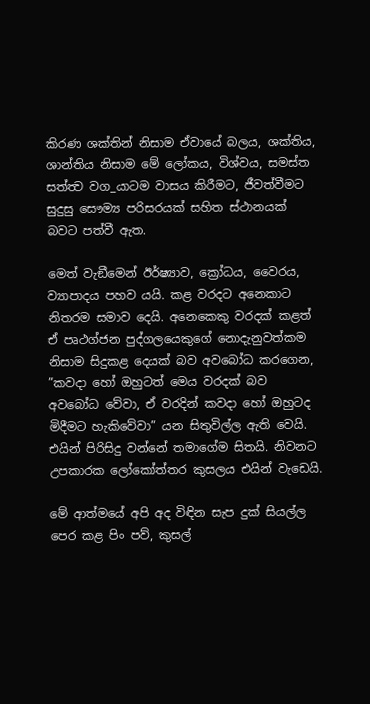කිරණ ශක්තින් නිසාම ඒවායේ බලය, ශක්තිය, ශාන්තිය නිසාම මේ ලෝකය, විශ්වය, සමස්ත සත්ත්‍ව වග_යාටම වාසය කිරීමට, ජීවත්වීමට සුදුසු සෞම්‍ය පරිසරයක් සහිත ස්ථානයක් බවට පත්වී ඇත.

මෙත් වැඞීමෙන් ඊර්ෂ්‍යාව, ක්‍රෝධය, වෛරය, ව්‍යාපාදය පහව යයි. කළ වරදට අනෙකාට නිතරම සමාව දෙයි. අනෙකෙකු වරදක් කළත් ඒ පෘථග්ජන පුද්ගලයෙකුගේ නොදැනුවත්කම නිසාම සිදුකළ දෙයක් බව අවබෝධ කරගෙන, ”කවදා හෝ ඔහුටත් මෙය වරදක් බව අවබෝධ වේවා, ඒ වරදින් කවදා හෝ ඔහුටද මිදීමට හැකිවේවා” යන සිතුවිල්ල ඇති වෙයි. එයින් පිරිසිදු වන්නේ තමාගේම සිතයි. නිවනට උපකාරක ලෝකෝත්තර කුසලය එයින් වැඩෙයි.

මේ ආත්මයේ අපි අද විඳින සැප දුක් සියල්ල පෙර කළ පිං පව්, කුසල්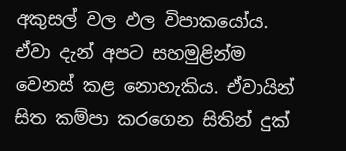අකුසල් වල ඵල විපාකයෝය. ඒවා දැන් අපට සහමුළින්ම වෙනස් කළ නොහැකිය. ඒවායින් සිත කම්පා කරගෙන සිතින් දුක්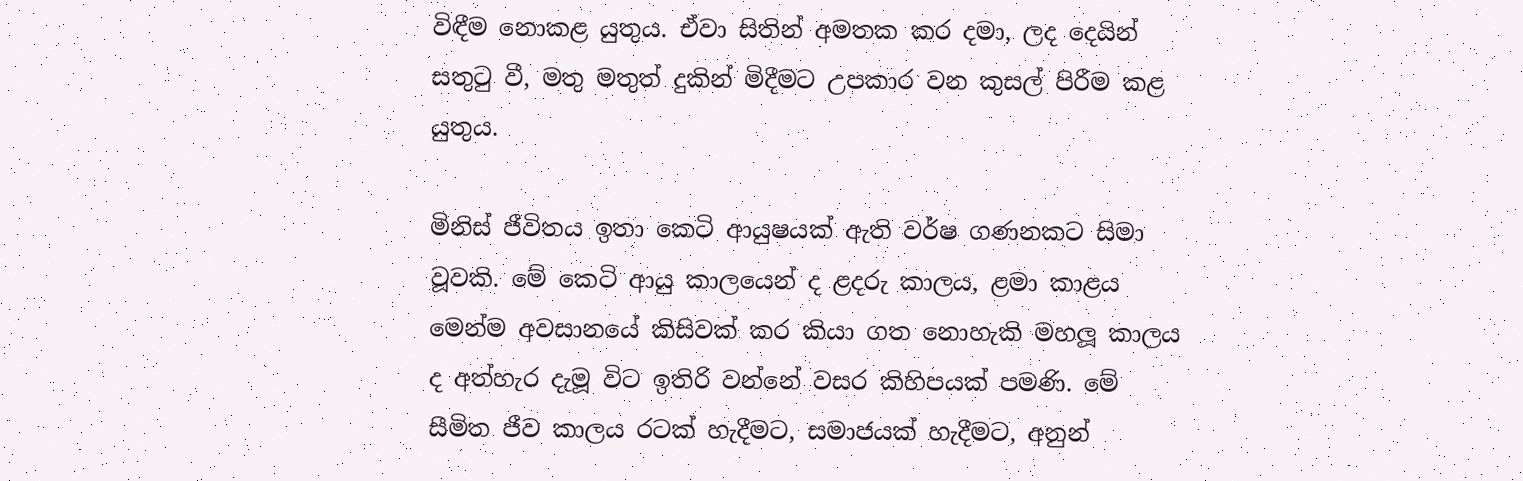විඳීම නොකළ යුතුය. ඒවා සිතින් අමතක කර දමා, ලද දෙයින් සතුටු වී, මතු මතුත් දුකින් මිදීමට උපකාර වන කුසල් පිරීම කළ යුතුය.

මිනිස් ජීවිතය ඉතා කෙටි ආයුෂයක් ඇති වර්ෂ ගණනකට සිමා වූවකි. මේ කෙටි ආයු කාලයෙන් ද ළදරු කාලය, ළමා කාළය මෙන්ම අවසානයේ කිසිවක් කර කියා ගත නොහැකි මහලූ කාලය ද අත්හැර දැමූ විට ඉතිරි වන්නේ වසර කිහිපයක් පමණි. මේ සීමිත ජීව කාලය රටක් හැදීමට, සමාජයක් හැදීමට, අනුන්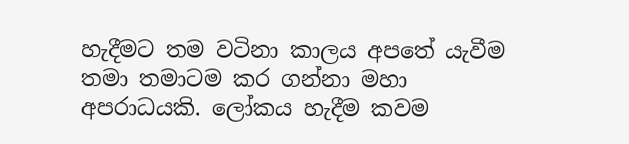හැදීමට තම වටිනා කාලය අපතේ යැවීම තමා තමාටම කර ගන්නා මහා අපරාධයකි. ලෝකය හැදීම කවම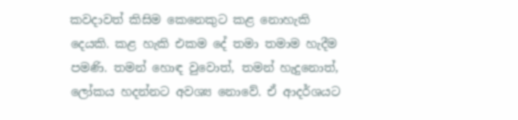කවදාවත් කිසිම කෙනෙකුට කළ නොහැකි දෙයකි. කළ හැකි එකම දේ තමා තමාම හැදීම පමණි. තමන් හොඳ වුවොත්, තමන් හැදුනොත්, ලෝකය හදන්නට අවශ්‍ය නොවේ. ඒ ආදර්ශයට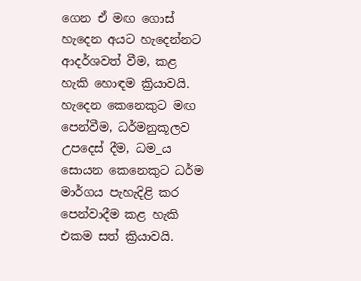ගෙන ඒ මඟ ගොස් හැදෙන අයට හැදෙන්නට ආදර්ශවත් වීම, කළ හැකි හොඳම ක්‍රියාවයි. හැදෙන කෙනෙකුට මඟ පෙන්වීම, ධර්මනුකූලව උපදෙස් දීම, ධම_ය සොයන කෙනෙකුට ධර්ම මාර්ගය පැහැදිළි කර පෙන්වාදීම කළ හැකි එකම සත් ක්‍රියාවයි.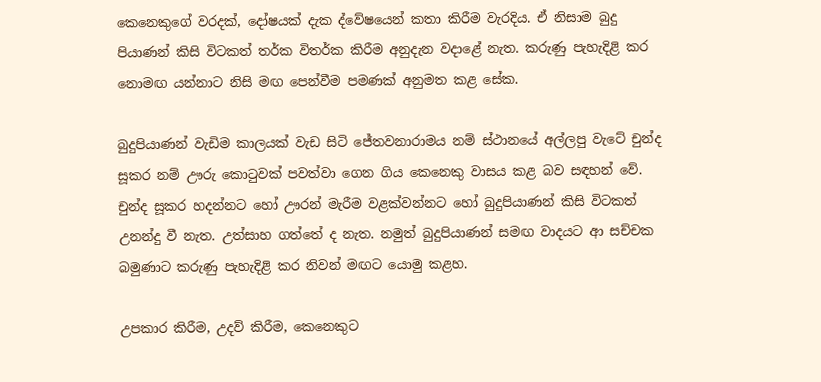කෙනෙකුගේ වරදක්, දෝෂයක් දැක ද්වේෂයෙන් කතා කිරීම වැරදිය. ඒ නිසාම බුදු පියාණන් කිසි විටකත් තර්ක විතර්ක කිරීම අනුදැන වදාළේ නැත. කරුණු පැහැදිළි කර නොමඟ යන්නාට නිසි මඟ පෙන්වීම පමණක් අනුමත කළ සේක.

බුදුපියාණන් වැඩිම කාලයක් වැඩ සිටි ජේතවනාරාමය නම් ස්ථානයේ අල්ලපු වැටේ චුන්ද සූකර නම් ඌරු කොටුවක් පවත්වා ගෙන ගිය කෙනෙකු වාසය කළ බව සඳහන් වේ. චුන්ද සූකර හදන්නට හෝ ඌරන් මැරීම වළක්වන්නට හෝ බුදුපියාණන් කිසි විටකත් උනන්දු වී නැත. උත්සාහ ගත්තේ ද නැත. නමුත් බුදුපියාණන් සමඟ වාදයට ආ සච්චක බමුණාට කරුණු පැහැදිළි කර නිවන් මඟට යොමු කළහ.

උපකාර කිරීම, උදව් කිරීම, කෙනෙකුට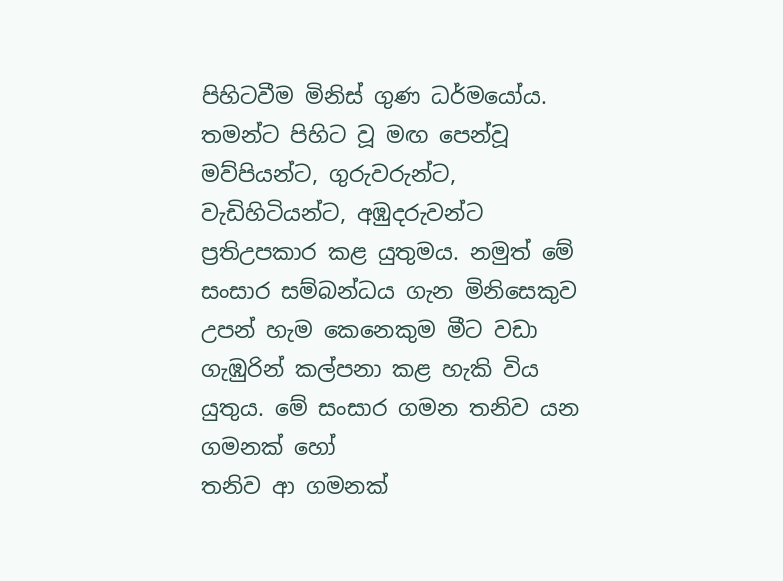පිහිටවීම මිනිස් ගුණ ධර්මයෝය. තමන්ට පිහිට වූ මඟ පෙන්වූ මව්පියන්ට, ගුරුවරුන්ට, වැඩිහිටියන්ට, අඹුදරුවන්ට ප්‍රතිඋපකාර කළ යුතුමය. නමුත් මේ සංසාර සම්බන්ධය ගැන මිනිසෙකුව උපන් හැම කෙනෙකුම මීට වඩා ගැඹුරින් කල්පනා කළ හැකි විය යුතුය. මේ සංසාර ගමන තනිව යන ගමනක් හෝ
තනිව ආ ගමනක්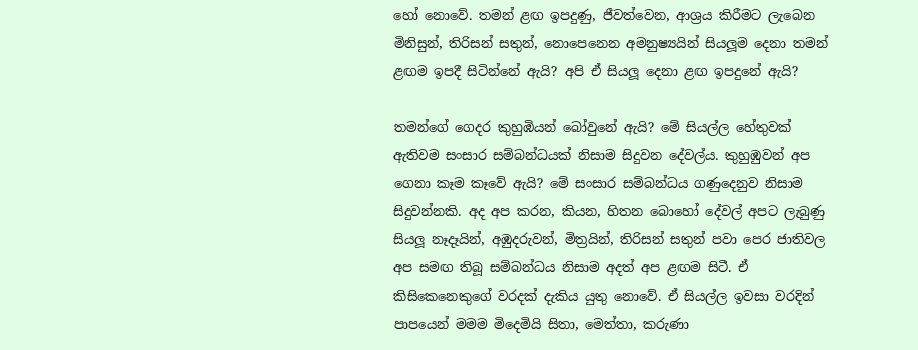හෝ නොවේ. තමන් ළඟ ඉපදුණු, ජීවත්වෙන, ආශ්‍රය කිරීමට ලැබෙන මිනිසුන්, තිරිසන් සතුන්, නොපෙනෙන අමනුෂ්‍යයින් සියලූම දෙනා තමන් ළඟම ඉපදී සිටින්නේ ඇයි? අපි ඒ සියලූ දෙනා ළඟ ඉපදුනේ ඇයි?

තමන්ගේ ගෙදර කුහුඹියන් බෝවුනේ ඇයි? මේ සියල්ල හේතුවක් ඇතිවම සංසාර සම්බන්ධයක් නිසාම සිදුවන දේවල්ය. කුහුඹුවන් අප ගෙනා කෑම කෑවේ ඇයි? මේ සංසාර සම්බන්ධය ගණුදෙනුව නිසාම සිදුවන්නකි. අද අප කරන, කියන, හිතන බොහෝ දේවල් අපට ලැබුණු සියලූ නෑදෑයින්, අඹුදරුවන්, මිත්‍රයින්, තිරිසන් සතුන් පවා පෙර ජාතිවල අප සමඟ තිබූ සම්බන්ධය නිසාම අදත් අප ළඟම සිටී. ඒ කිසිකෙනෙකුගේ වරදක් දැකිය යුතු නොවේ. ඒ සියල්ල ඉවසා වරදින් පාපයෙන් මමම මිදෙමියි සිතා, මෙත්තා, කරුණා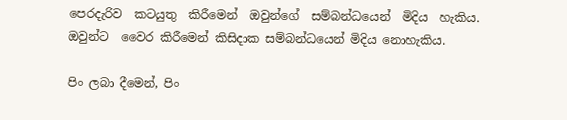පෙරදැරිව  කටයුතු  කිරීමෙන්  ඔවුන්ගේ  සම්බන්ධයෙන්  මිදිය  හැකිය.  ඔවුන්ට  වෛර කිරීමෙන් කිසිදාක සම්බන්ධයෙන් මිදිය නොහැකිය.

පිං ලබා දීමෙන්, පිං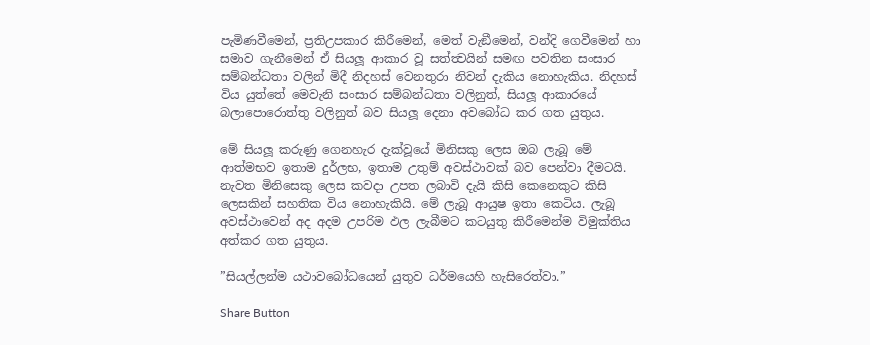පැමිණවීමෙන්, ප්‍රතිඋපකාර කිරීමෙන්, මෙත් වැඞීමෙන්, වන්දි ගෙවීමෙන් හා සමාව ගැනීමෙන් ඒ සියලූ ආකාර වූ සත්ත්‍වයින් සමඟ පවතින සංසාර සම්බන්ධතා වලින් මිදී නිදහස් වෙනතුරා නිවන් දැකිය නොහැකිය. නිදහස් විය යුත්තේ මෙවැනි සංසාර සම්බන්ධතා වලිනුත්, සියලූ ආකාරයේ බලාපොරොත්තු වලිනුත් බව සියලූ දෙනා අවබෝධ කර ගත යුතුය.

මේ සියලූ කරුණු ගෙනහැර දැක්වූයේ මිනිසකු ලෙස ඔබ ලැබූ මේ ආත්මභව ඉතාම දුර්ලභ, ඉතාම උතුම් අවස්ථාවක් බව පෙන්වා දීමටයි. නැවත මිනිසෙකු ලෙස කවදා උපත ලබාවි දැයි කිසි කෙනෙකුට කිසි ලෙසකින් සහතික විය නොහැකියි. මේ ලැබූ ආයුෂ ඉතා කෙටිය. ලැබූ අවස්ථාවෙන් අද අදම උපරිම ඵල ලැබීමට කටයුතු කිරීමෙන්ම විමුක්තිය අත්කර ගත යුතුය.

”සියල්ලන්ම යථාවබෝධයෙන් යුතුව ධර්මයෙහි හැසිරෙත්වා.”

Share Button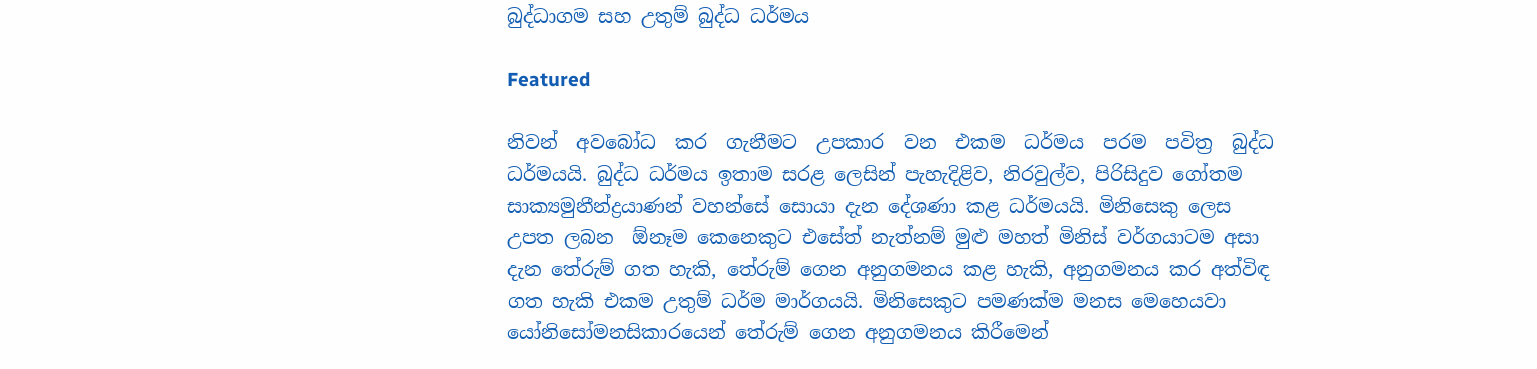බුද්ධාගම සහ උතුම් බුද්ධ ධර්මය

Featured

නිවන්  අවබෝධ  කර  ගැනීමට  උපකාර  වන  එකම  ධර්මය  පරම  පවිත්‍ර  බුද්ධ ධර්මයයි. බුද්ධ ධර්මය ඉතාම සරළ ලෙසින් පැහැදිළිව, නිරවුල්ව, පිරිසිදුව ගෝතම සාක්‍යමුනීන්ද්‍රයාණන් වහන්සේ සොයා දැන දේශණා කළ ධර්මයයි. මිනිසෙකු ලෙස උපත ලබන  ඕනෑම කෙනෙකුට එසේත් නැත්නම් මුළු මහත් මිනිස් වර්ගයාටම අසා දැන තේරුම් ගත හැකි, තේරුම් ගෙන අනුගමනය කළ හැකි, අනුගමනය කර අත්විඳ ගත හැකි එකම උතුම් ධර්ම මාර්ගයයි. මිනිසෙකුට පමණක්ම මනස මෙහෙයවා  යෝනිසෝමනසිකාරයෙන් තේරුම් ගෙන අනුගමනය කිරීමෙන්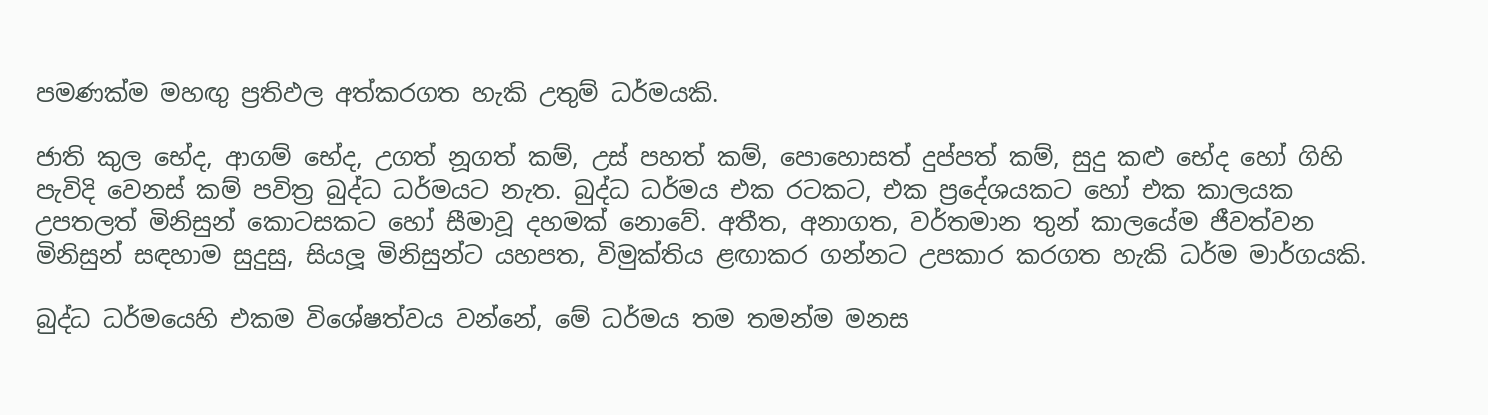පමණක්ම මහඟු ප්‍රතිඵල අත්කරගත හැකි උතුම් ධර්මයකි.

ජාති කුල භේද, ආගම් භේද, උගත් නූගත් කම්, උස් පහත් කම්, පොහොසත් දුප්පත් කම්, සුදු කළු භේද හෝ ගිහි පැවිදි වෙනස් කම් පවිත්‍ර බුද්ධ ධර්මයට නැත. බුද්ධ ධර්මය එක රටකට, එක ප්‍රදේශයකට හෝ එක කාලයක උපතලත් මිනිසුන් කොටසකට හෝ සීමාවූ දහමක් නොවේ. අතීත, අනාගත, වර්තමාන තුන් කාලයේම ජීවත්වන මිනිසුන් සඳහාම සුදුසු, සියලූ මිනිසුන්ට යහපත, විමුක්තිය ළඟාකර ගන්නට උපකාර කරගත හැකි ධර්ම මාර්ගයකි.

බුද්ධ ධර්මයෙහි එකම විශේෂත්වය වන්නේ, මේ ධර්මය තම තමන්ම මනස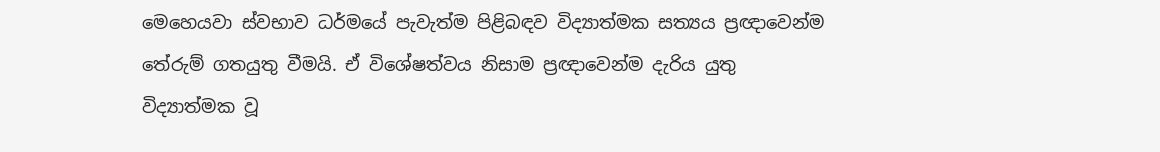මෙහෙයවා ස්වභාව ධර්මයේ පැවැත්ම පිළිබඳව විද්‍යාත්මක සත්‍යය ප්‍රඥාවෙන්ම තේරුම් ගතයුතු වීමයි. ඒ විශේෂත්වය නිසාම ප්‍රඥාවෙන්ම දැරිය යුතු විද්‍යාත්මක වූ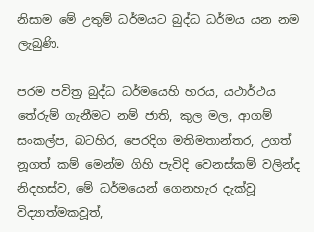නිසාම මේ උතුම් ධර්මයට බුද්ධ ධර්මය යන නම ලැබුණි.

පරම පවිත්‍ර බුද්ධ ධර්මයෙහි හරය, යථාර්ථය තේරුම් ගැනීමට නම් ජාති, කුල මල, ආගම් සංකල්ප, බටහිර, පෙරදිග මතිමතාන්තර, උගත් නූගත් කම් මෙන්ම ගිහි පැවිදි වෙනස්කම් වලින්ද නිදහස්ව, මේ ධර්මයෙන් ගෙනහැර දැක්වූ විද්‍යාත්මකවූත්,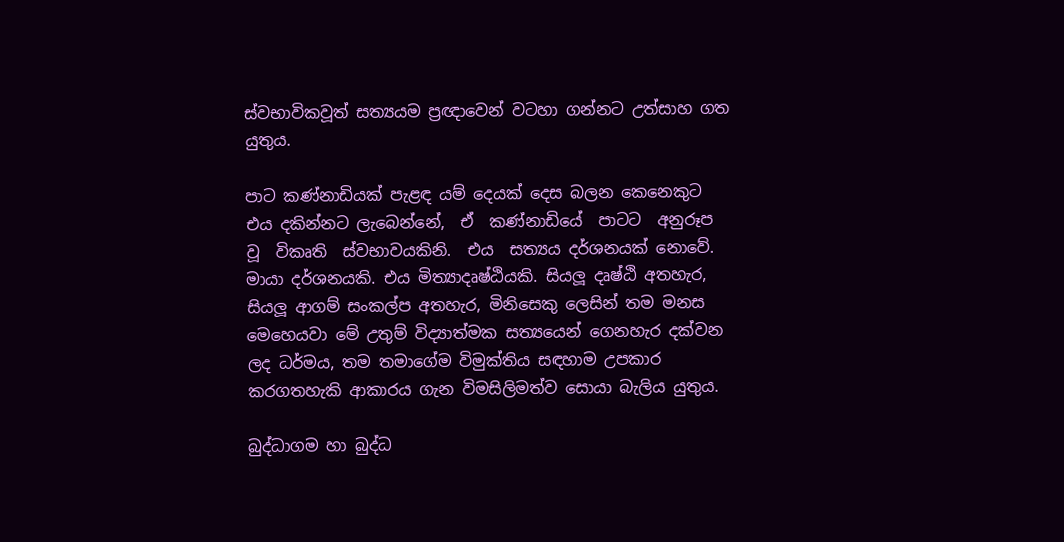ස්වභාවිකවූත් සත්‍යයම ප්‍රඥාවෙන් වටහා ගන්නට උත්සාහ ගත යුතුය.

පාට කණ්නාඩියක් පැළඳ යම් දෙයක් දෙස බලන කෙනෙකුට එය දකින්නට ලැබෙන්නේ,  ඒ  කණ්නාඩියේ  පාටට  අනුරූප  වූ  විකෘති  ස්වභාවයකිනි.  එය  සත්‍යය දර්ශනයක් නොවේ. මායා දර්ශනයකි. එය මිත්‍යාදෘෂ්ඨියකි. සියලූ දෘෂ්ඨි අතහැර, සියලූ ආගම් සංකල්ප අතහැර, මිනිසෙකු ලෙසින් තම මනස මෙහෙයවා මේ උතුම් විද්‍යාත්මක සත්‍යයෙන් ගෙනහැර දක්වන ලද ධර්මය, තම තමාගේම විමුක්තිය සඳහාම උපකාර කරගතහැකි ආකාරය ගැන විමසිලිමත්ව සොයා බැලිය යුතුය.

බුද්ධාගම හා බුද්ධ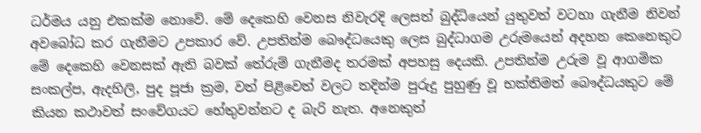ධර්මය යනු එකක්ම නොවේ. මේ දෙකෙහි වෙනස නිවැරදි ලෙසත් බුද්ධියෙන් යුතුවත් වටහා ගැනීම නිවන් අවබෝධ කර ගැනීමට උපකාර වේ. උපතින්ම බෞද්ධයෙකු ලෙස බුද්ධාගම උරුමයෙන් අදහන කෙනෙකුට මේ දෙකෙහි වෙනසක් ඇති බවක් තේරුම් ගැනීමද තරමක් අපහසු දෙයකි. උපතින්ම උරුම වූ ආගමික සංකල්ප, ඇදහිලි, පුද පූජා ක්‍රම, වත් පිළිවෙත් වලට තදින්ම පුරුදු පුහුණු වූ භක්තිමත් බෞද්ධයකුට මේ කියන කථාවත් සංවේගයට හේතුවන්නට ද බැරි නැත. අනෙකුත්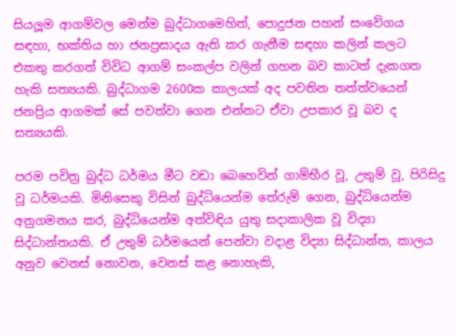සියලූම ආගම්වල මෙන්ම බුද්ධාගමෙහිත්, පොදුජන පහන් සංවේගය සඳහා, භක්තිය හා ජනප්‍රසාදය ඇති කර ගැනීම සඳහා කලින් කලට එකතු කරගත් විවිධ ආගම් සංකල්ප වලින් ගහන බව කාටත් දැකගත හැකි සත්‍යයකි. බුද්ධාගම 2600ක කාලයක් අද පවතින තත්ත්වයෙන් ජනප්‍රිය ආගමක් සේ පවත්වා ගෙන එන්නට ඒවා උපකාර වූ බව ද සත්‍යයකි.

පරම පවිත්‍ර බුද්ධ ධර්මය මීට වඩා බෙහෙවින් ගාම්භීර වූ, උතුම් වූ, පිරිසිදු වූ ධර්මයකි. මිනිසෙකු විසින් බුද්ධියෙන්ම තේරුම් ගෙන, බුද්ධියෙන්ම අනුගමනය කර, බුද්ධියෙන්ම අත්විඳිය යුතු සදාකාලික වූ විද්‍යා සිද්ධාන්තයකි. ඒ උතුම් ධර්මයෙන් පෙන්වා වදාළ විද්‍යා සිද්ධාන්ත, කාලය අනුව වෙනස් නොවන, වෙනස් කළ නොහැකි,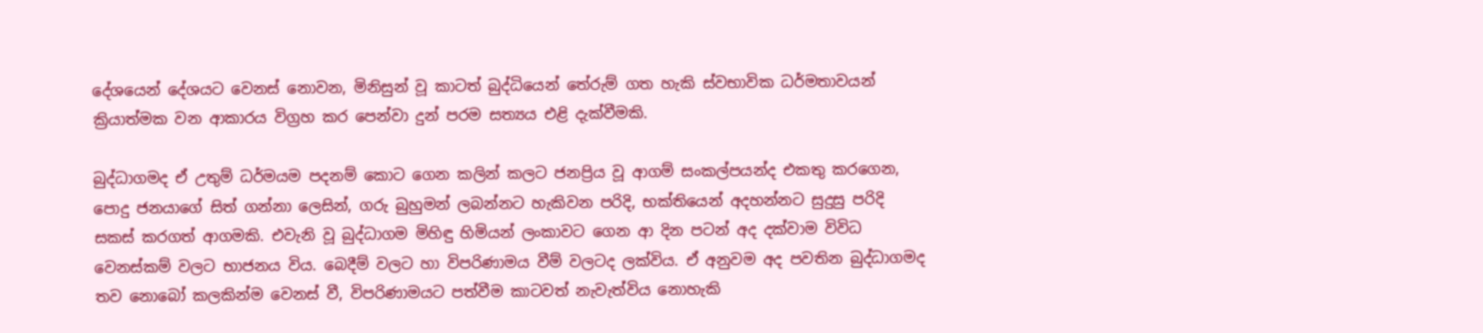දේශයෙන් දේශයට වෙනස් නොවන, මිනිසුන් වූ කාටත් බුද්ධියෙන් තේරුම් ගත හැකි ස්වභාවික ධර්මතාවයන් ක්‍රියාත්මක වන ආකාරය විග්‍රහ කර පෙන්වා දුන් පරම සත්‍යය එළි දැක්වීමකි.

බුද්ධාගමද ඒ උතුම් ධර්මයම පදනම් කොට ගෙන කලින් කලට ජනප්‍රිය වූ ආගම් සංකල්පයන්ද එකතු කරගෙන, පොදු ජනයාගේ සිත් ගන්නා ලෙසින්, ගරු බුහුමන් ලබන්නට හැකිවන පරිදි, භක්තියෙන් අදහන්නට සුදුසු පරිදි සකස් කරගත් ආගමකි. එවැනි වූ බුද්ධාගම මිහිඳු හිමියන් ලංකාවට ගෙන ආ දින පටන් අද දක්වාම විවිධ වෙනස්කම් වලට භාජනය විය. බෙදීම් වලට හා විපරිණාමය වීම් වලටද ලක්විය. ඒ අනුවම අද පවතින බුද්ධාගමද තව නොබෝ කලකින්ම වෙනස් වී, විපරිණාමයට පත්වීම කාටවත් නැවැත්විය නොහැකි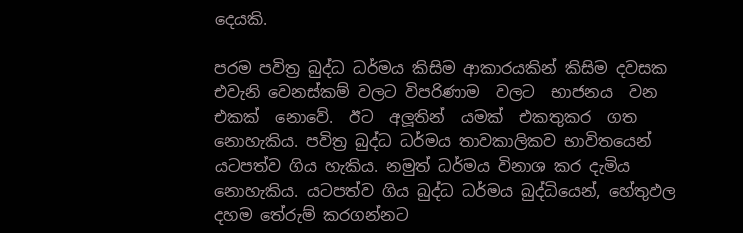දෙයකි.

පරම පවිත්‍ර බුද්ධ ධර්මය කිසිම ආකාරයකින් කිසිම දවසක එවැනි වෙනස්කම් වලට විපරිණාම  වලට  භාජනය  වන  එකක්  නොවේ.  ඊට  අලූතින්  යමක්  එකතුකර  ගත නොහැකිය. පවිත්‍ර බුද්ධ ධර්මය තාවකාලිකව භාවිතයෙන් යටපත්ව ගිය හැකිය. නමුත් ධර්මය විනාශ කර දැමිය නොහැකිය. යටපත්ව ගිය බුද්ධ ධර්මය බුද්ධියෙන්, හේතුඵල දහම තේරුම් කරගන්නට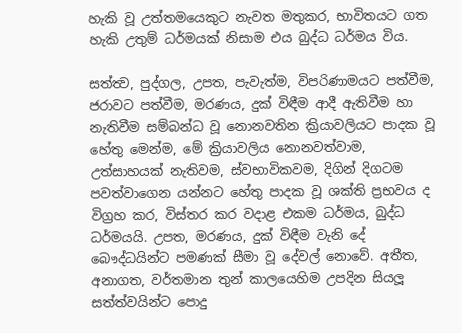හැකි වූ උත්තමයෙකුට නැවත මතුකර, භාවිතයට ගත හැකි උතුම් ධර්මයක් නිසාම එය බුද්ධ ධර්මය විය.

සත්ත්‍ව, පුද්ගල, උපත, පැවැත්ම, විපරිණාමයට පත්වීම, ජරාවට පත්වීම, මරණය, දුක් විඳීම ආදී ඇතිවීම හා නැතිවීම සම්බන්ධ වූ නොනවතින ක්‍රියාවලියට පාදක වූ හේතු මෙන්ම, මේ ක්‍රියාවලිය නොනවත්වාම, උත්සාහයක් නැතිවම, ස්වභාවිකවම, දිගින් දිගටම පවත්වාගෙන යන්නට හේතු පාදක වූ ශක්ති ප්‍රභවය ද විග්‍රහ කර, විස්තර කර වදාළ එකම ධර්මය, බුද්ධ ධර්මයයි. උපත, මරණය, දුක් විඳීම වැනි දේ බෞද්ධයින්ට පමණක් සීමා වූ දේවල් නොවේ. අතීත, අනාගත, වර්තමාන තුන් කාලයෙහිම උපදින සියලූ සත්ත්වයින්ට පොදු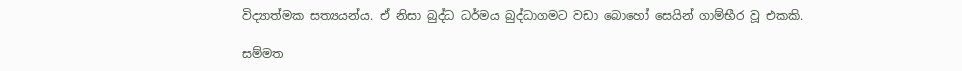විද්‍යාත්මක සත්‍යයන්ය. ඒ නිසා බුද්ධ ධර්මය බුද්ධාගමට වඩා බොහෝ සෙයින් ගාම්භීර වූ එකකි.

සම්මත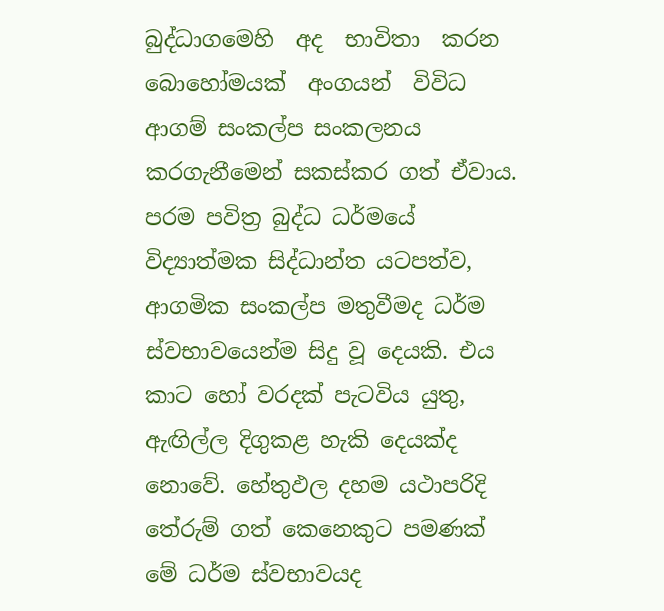බුද්ධාගමෙහි  අද  භාවිතා  කරන  බොහෝමයක්  අංගයන්  විවිධ  ආගම් සංකල්ප සංකලනය කරගැනීමෙන් සකස්කර ගත් ඒවාය. පරම පවිත්‍ර බුද්ධ ධර්මයේ විද්‍යාත්මක සිද්ධාන්ත යටපත්ව, ආගමික සංකල්ප මතුවීමද ධර්ම ස්වභාවයෙන්ම සිදු වූ දෙයකි. එය කාට හෝ වරදක් පැටවිය යුතු, ඇඟිල්ල දිගුකළ හැකි දෙයක්ද නොවේ. හේතුඵල දහම යථාපරිදි තේරුම් ගත් කෙනෙකුට පමණක් මේ ධර්ම ස්වභාවයද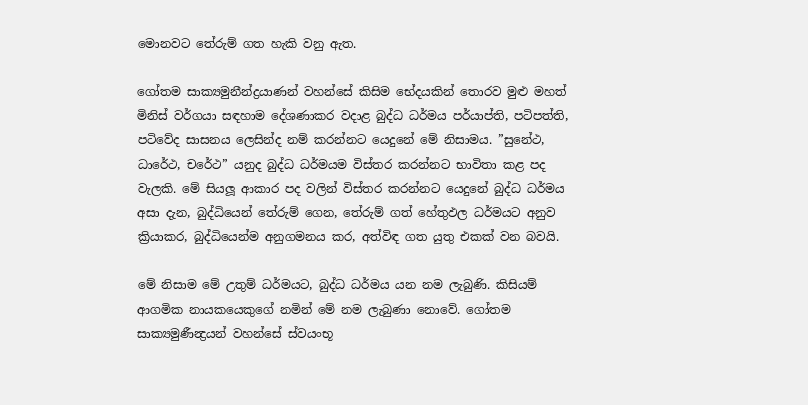මොනවට තේරුම් ගත හැකි වනු ඇත.

ගෝතම සාක්‍යමුනීන්ද්‍රයාණන් වහන්සේ කිසිම භේදයකින් තොරව මුළු මහත් මිනිස් වර්ගයා සඳහාම දේශණාකර වදාළ බුද්ධ ධර්මය පර්යාප්ති, පටිපත්ති, පටිවේද සාසනය ලෙසින්ද නම් කරන්නට යෙදුනේ මේ නිසාමය. ”සුනේථ, ධාරේථ, චරේථ” යනුද බුද්ධ ධර්මයම විස්තර කරන්නට භාවිතා කළ පද වැලකි. මේ සියලූ ආකාර පද වලින් විස්තර කරන්නට යෙදුනේ බුද්ධ ධර්මය අසා දැන, බුද්ධියෙන් තේරුම් ගෙන, තේරුම් ගත් හේතුඵල ධර්මයට අනුව ක්‍රියාකර, බුද්ධියෙන්ම අනුගමනය කර, අත්විඳ ගත යුතු එකක් වන බවයි.

මේ නිසාම මේ උතුම් ධර්මයට, බුද්ධ ධර්මය යන නම ලැබුණි. කිසියම් ආගමික නායකයෙකුගේ නමින් මේ නම ලැබුණා නොවේ. ගෝතම සාක්‍යමුණීන්‍ද්‍රයන් වහන්සේ ස්වයංභූ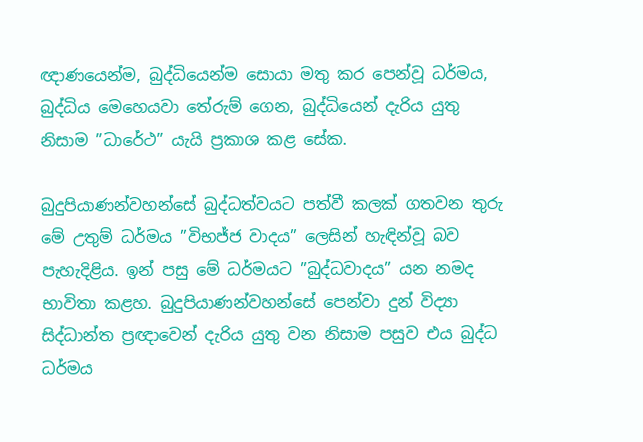ඥාණයෙන්ම, බුද්ධියෙන්ම සොයා මතු කර පෙන්වූ ධර්මය, බුද්ධිය මෙහෙයවා තේරුම් ගෙන, බුද්ධියෙන් දැරිය යුතු නිසාම ”ධාරේථ” යැයි ප්‍රකාශ කළ සේක.

බුදුපියාණන්වහන්සේ බුද්ධත්වයට පත්වී කලක් ගතවන තුරු මේ උතුම් ධර්මය ”විභජ්ජ වාදය” ලෙසින් හැඳින්වූ බව පැහැදිළිය. ඉන් පසු මේ ධර්මයට ”බුද්ධවාදය” යන නමද භාවිතා කළහ. බුදුපියාණන්වහන්සේ පෙන්වා දුන් විද්‍යා සිද්ධාන්ත ප්‍රඥාවෙන් දැරිය යුතු වන නිසාම පසුව එය බුද්ධ ධර්මය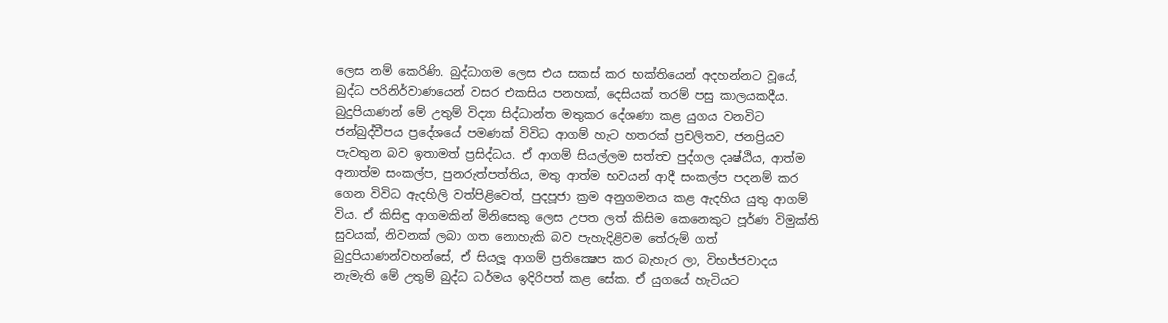ලෙස නම් කෙරිණි. බුද්ධාගම ලෙස එය සකස් කර භක්තියෙන් අදහන්නට වූයේ, බුද්ධ පරිනිර්වාණයෙන් වසර එකසිය පනහක්, දෙසියක් තරම් පසු කාලයකදීය. බුදුපියාණන් මේ උතුම් විද්‍යා සිද්ධාන්ත මතුකර දේශණා කළ යුගය වනවිට ජන්බුද්වීපය ප්‍රදේශයේ පමණක් විවිධ ආගම් හැට හතරක් ප්‍රචලිතව, ජනප්‍රියව පැවතුන බව ඉතාමත් ප්‍රසිද්ධය. ඒ ආගම් සියල්ලම සත්ත්‍ව පුද්ගල දෘෂ්ඨිය, ආත්ම අනාත්ම සංකල්ප, පුනරුත්පත්තිය, මතු ආත්ම භවයන් ආදී සංකල්ප පදනම් කර ගෙන විවිධ ඇදහිලි වත්පිළිවෙත්, පුදපූජා ක්‍රම අනුගමනය කළ ඇදහිය යුතු ආගම් විය. ඒ කිසිඳු ආගමකින් මිනිසෙකු ලෙස උපත ලත් කිසිම කෙනෙකුට පූර්ණ විමුක්ති සුවයක්, නිවනක් ලබා ගත නොහැකි බව පැහැදිළිවම තේරුම් ගත් බුදුපියාණන්වහන්සේ, ඒ සියලූ ආගම් ප්‍රතික්‍ෂෙප කර බැහැර ලා, විභජ්ජවාදය නැමැති මේ උතුම් බුද්ධ ධර්මය ඉදිරිපත් කළ සේක. ඒ යුගයේ හැටියට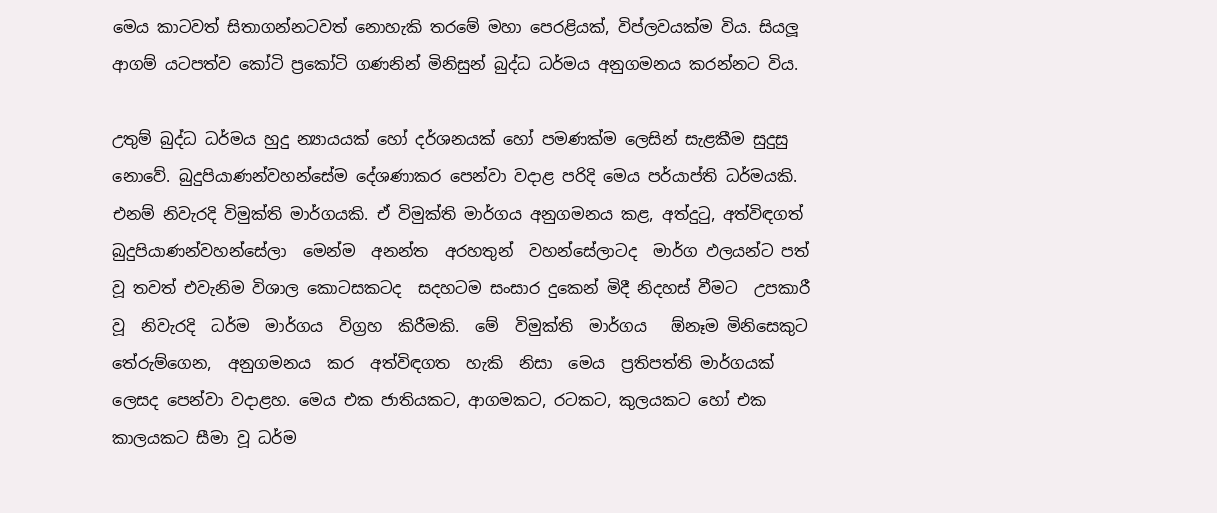මෙය කාටවත් සිතාගන්නටවත් නොහැකි තරමේ මහා පෙරළියක්, විප්ලවයක්ම විය. සියලූ ආගම් යටපත්ව කෝටි ප්‍රකෝටි ගණනින් මිනිසුන් බුද්ධ ධර්මය අනුගමනය කරන්නට විය.

උතුම් බුද්ධ ධර්මය හුදු න්‍යායයක් හෝ දර්ශනයක් හෝ පමණක්ම ලෙසින් සැළකීම සුදුසු නොවේ. බුදුපියාණන්වහන්සේම දේශණාකර පෙන්වා වදාළ පරිදි මෙය පර්යාප්ති ධර්මයකි. එනම් නිවැරදි විමුක්ති මාර්ගයකි. ඒ විමුක්ති මාර්ගය අනුගමනය කළ, අත්දුටු, අත්විඳගත්  බුදුපියාණන්වහන්සේලා  මෙන්ම  අනන්ත  අරහතුන්  වහන්සේලාටද  මාර්ග ඵලයන්ට පත් වූ තවත් එවැනිම විශාල කොටසකටද  සදහටම සංසාර දුකෙන් මිදී නිදහස් වීමට  උපකාරී  වූ  නිවැරදි  ධර්ම  මාර්ගය  විග්‍රහ  කිරීමකි.  මේ  විමුක්ති  මාර්ගය   ඕනෑම මිනිසෙකුට  තේරුම්ගෙන,  අනුගමනය  කර  අත්විඳගත  හැකි  නිසා  මෙය  ප්‍රතිපත්ති මාර්ගයක් ලෙසද පෙන්වා වදාළහ. මෙය එක ජාතියකට, ආගමකට, රටකට, කුලයකට හෝ එක කාලයකට සීමා වූ ධර්ම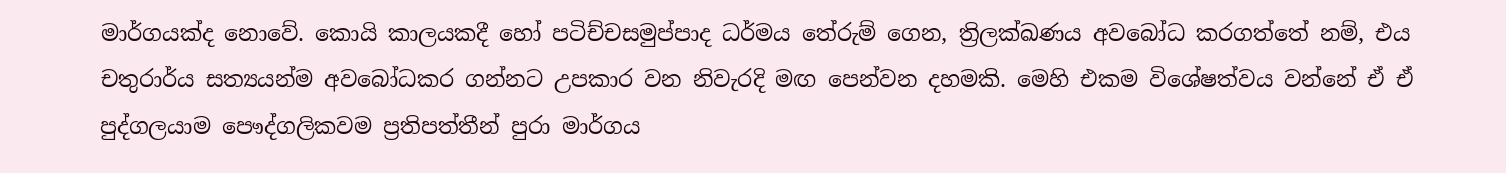මාර්ගයක්ද නොවේ. කොයි කාලයකදී හෝ පටිච්චසමුප්පාද ධර්මය තේරුම් ගෙන, ත්‍රිලක්ඛණය අවබෝධ කරගත්තේ නම්, එය චතුරාර්ය සත්‍යයන්ම අවබෝධකර ගන්නට උපකාර වන නිවැරදි මඟ පෙන්වන දහමකි. මෙහි එකම විශේෂත්වය වන්නේ ඒ ඒ පුද්ගලයාම පෞද්ගලිකවම ප්‍රතිපත්තීන් පුරා මාර්ගය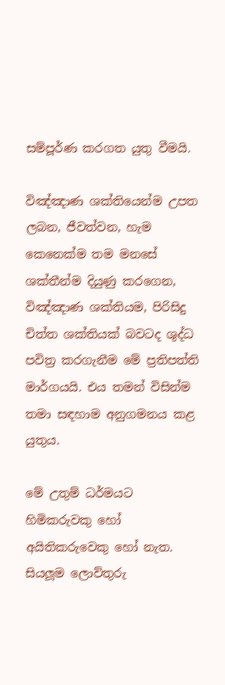සම්පූර්ණ කරගත යුතු වීමයි.

විඤ්ඤාණ ශක්තියෙන්ම උපත ලබන, ජීවත්වන, හැම කෙනෙක්ම තම මනසේ ශක්තීන්ම දියුණු කරගෙන, විඤ්ඤාණ ශක්තියම, පිරිසිදු චිත්ත ශක්තියක් බවටද ශුද්ධ පවිත්‍ර කරගැනීම මේ ප්‍රතිපත්ති මාර්ගයයි. එය තමන් විසින්ම තමා සඳහාම අනුගමනය කළ යුතුය.

මේ උතුම් ධර්මයට හිමිකරුවකු හෝ අයිතිකරුවෙකු හෝ නැත. සියලූම ලොව්තුරු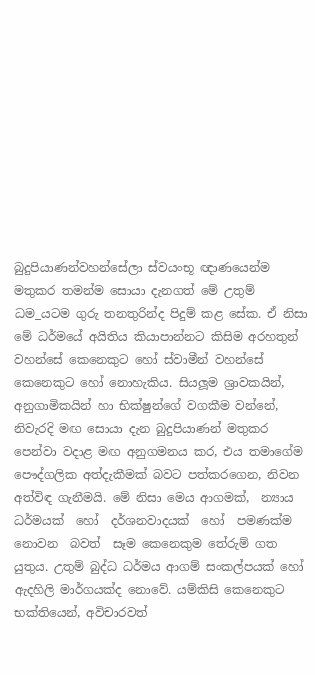බුදුපියාණන්වහන්සේලා ස්වයංභූ ඥාණයෙන්ම මතුකර තමන්ම සොයා දැනගත් මේ උතුම් ධම_යටම ගුරු තනතුරින්ද පිදුම් කළ සේක. ඒ නිසා මේ ධර්මයේ අයිතිය කියාපාන්නට කිසිම අරහතුන් වහන්සේ කෙනෙකුට හෝ ස්වාමීන් වහන්සේ කෙනෙකුට හෝ නොහැකිය. සියලූම ශ්‍රාවකයින්, අනුගාමිකයින් හා භික්ෂුන්ගේ වගකීම වන්නේ, නිවැරදි මඟ සොයා දැන බුදුපියාණන් මතුකර පෙන්වා වදාළ මඟ අනුගමනය කර, එය තමාගේම පෞද්ගලික අත්දැකීමක් බවට පත්කරගෙන, නිවන අත්විඳ ගැනීමයි. මේ නිසා මෙය ආගමක්,  න්‍යාය  ධර්මයක්  හෝ  දර්ශනවාදයක්  හෝ  පමණක්ම  නොවන  බවත්  සෑම කෙනෙකුම තේරුම් ගත යුතුය. උතුම් බුද්ධ ධර්මය ආගම් සංකල්පයක් හෝ ඇදහිලි මාර්ගයක්ද නොවේ. යම්කිසි කෙනෙකුට භක්තියෙන්, අවිචාරවත්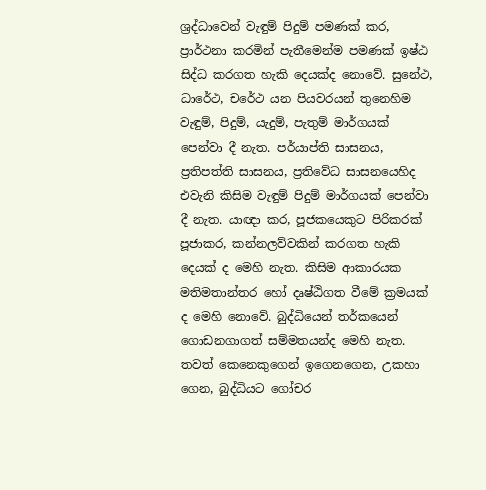ශ්‍රද්ධාවෙන් වැඳුම් පිදුම් පමණක් කර, ප්‍රාර්ථනා කරමින් පැතීමෙන්ම පමණක් ඉෂ්ඨ සිද්ධ කරගත හැකි දෙයක්ද නොවේ. සුනේථ, ධාරේථ, චරේථ යන පියවරයන් තුනෙහිම වැඳුම්, පිදුම්, යැදුම්, පැතුම් මාර්ගයක් පෙන්වා දී නැත. පර්යාප්ති සාසනය, ප්‍රතිපත්ති සාසනය, ප්‍රතිවේධ සාසනයෙහිද එවැනි කිසිම වැඳුම් පිදුම් මාර්ගයක් පෙන්වා දී නැත. යාඥා කර, පූජකයෙකුට පිරිකරක් පූජාකර, කන්නලව්වකින් කරගත හැකි දෙයක් ද මෙහි නැත. කිසිම ආකාරයක මතිමතාන්තර හෝ දෘෂ්ඨිගත වීමේ ක්‍රමයක් ද මෙහි නොවේ. බුද්ධියෙන් තර්කයෙන් ගොඩනගාගත් සම්මතයන්ද මෙහි නැත. තවත් කෙනෙකුගෙන් ඉගෙනගෙන, උකහා ගෙන, බුද්ධියට ගෝචර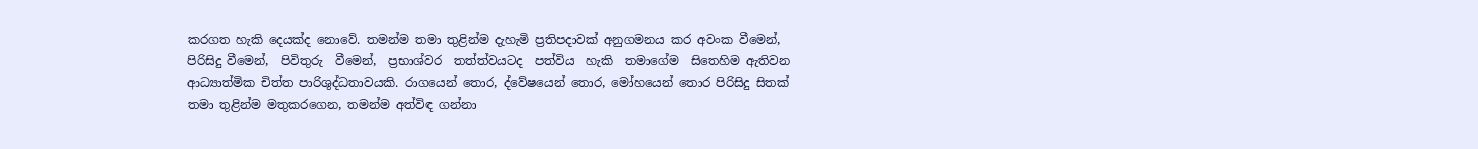කරගත හැකි දෙයක්ද නොවේ. තමන්ම තමා තුළින්ම දැහැමි ප්‍රතිපදාවක් අනුගමනය කර අවංක වීමෙන්, පිරිසිදු වීමෙන්,  පිවිතුරු  වීමෙන්,  ප්‍රභාශ්වර  තත්ත්වයටද  පත්විය  හැකි  තමාගේම  සිතෙහිම ඇතිවන ආධ්‍යාත්මික චිත්ත පාරිශුද්ධතාවයකි. රාගයෙන් තොර, ද්වේෂයෙන් තොර, මෝහයෙන් තොර පිරිසිදු සිතක් තමා තුළින්ම මතුකරගෙන, තමන්ම අත්විඳ ගන්නා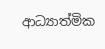ආධ්‍යාත්මික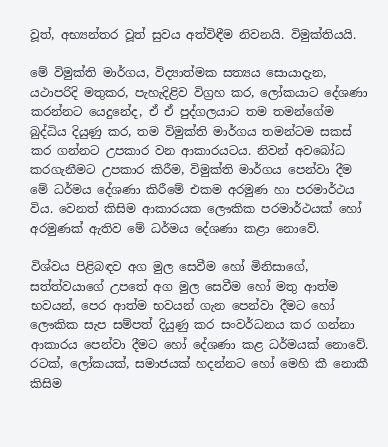වූත්, අභ්‍යන්තර වූත් සුවය අත්විඳීම නිවනයි. විමුක්තියයි.

මේ විමුක්ති මාර්ගය, විද්‍යාත්මක සත්‍යය සොයාදැන, යථාපරිදි මතුකර, පැහැදිළිව විග්‍රහ කර, ලෝකයාට දේශණා කරන්නට යෙදුනේද, ඒ ඒ පුද්ගලයාට තම තමන්ගේම බුද්ධිය දියුණු කර, තම විමුක්ති මාර්ගය තමන්ටම සකස් කර ගන්නට උපකාර වන ආකාරයටය. නිවන් අවබෝධ කරගැනීමට උපකාර කිරීම, විමුක්ති මාර්ගය පෙන්වා දීම මේ ධර්මය දේශණා කිරීමේ එකම අරමුණ හා පරමාර්ථය විය. වෙනත් කිසිම ආකාරයක ලෞකික පරමාර්ථයක් හෝ අරමුණක් ඇතිව මේ ධර්මය දේශණා කළා නොවේ.

විශ්වය පිළිබඳව අග මුල සෙවීම හෝ මිනිසාගේ, සත්ත්වයාගේ උපතේ අග මුල සෙවීම හෝ මතු ආත්ම භවයන්, පෙර ආත්ම භවයන් ගැන පෙන්වා දීමට හෝ ලෞකික සැප සම්පත් දියුණු කර සංවර්ධනය කර ගන්නා ආකාරය පෙන්වා දීමට හෝ දේශණා කළ ධර්මයක් නොවේ. රටක්, ලෝකයක්, සමාජයක් හදන්නට හෝ මෙහි කී නොකී කිසිම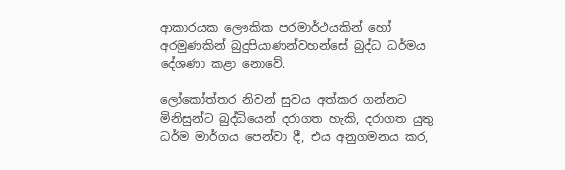ආකාරයක ලෞකික පරමාර්ථයකින් හෝ අරමුණකින් බුදුපියාණන්වහන්සේ බුද්ධ ධර්මය දේශණා කළා නොවේ.

ලෝකෝත්තර නිවන් සුවය අත්කර ගන්නට මිනිසුන්ට බුද්ධියෙන් දරාගත හැකි, දරාගත යුතු ධර්ම මාර්ගය පෙන්වා දී, එය අනුගමනය කර,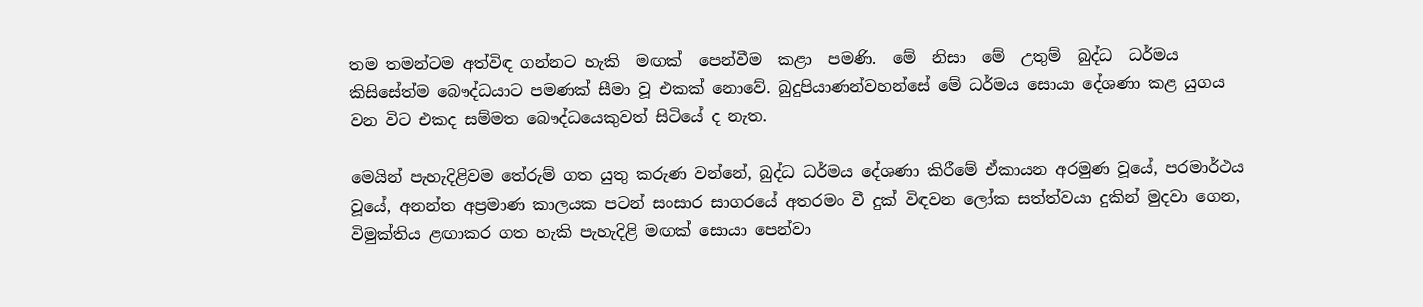තම තමන්ටම අත්විඳ ගන්නට හැකි  මඟක්  පෙන්වීම  කළා  පමණි.  මේ  නිසා  මේ  උතුම්  බුද්ධ  ධර්මය  කිසිසේත්ම බෞද්ධයාට පමණක් සීමා වූ එකක් නොවේ. බුදුපියාණන්වහන්සේ මේ ධර්මය සොයා දේශණා කළ යුගය වන විට එකද සම්මත බෞද්ධයෙකුවත් සිටියේ ද නැත.

මෙයින් පැහැදිළිවම තේරුම් ගත යුතු කරුණ වන්නේ, බුද්ධ ධර්මය දේශණා කිරීමේ ඒකායන අරමුණ වූයේ, පරමාර්ථය වූයේ, අනන්ත අප්‍රමාණ කාලයක පටන් සංසාර සාගරයේ අතරමං වී දුක් විඳවන ලෝක සත්ත්වයා දුකින් මුදවා ගෙන, විමුක්තිය ළඟාකර ගත හැකි පැහැදිළි මඟක් සොයා පෙන්වා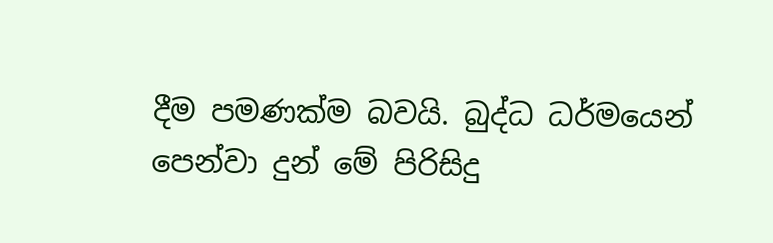දීම පමණක්ම බවයි. බුද්ධ ධර්මයෙන් පෙන්වා දුන් මේ පිරිසිදු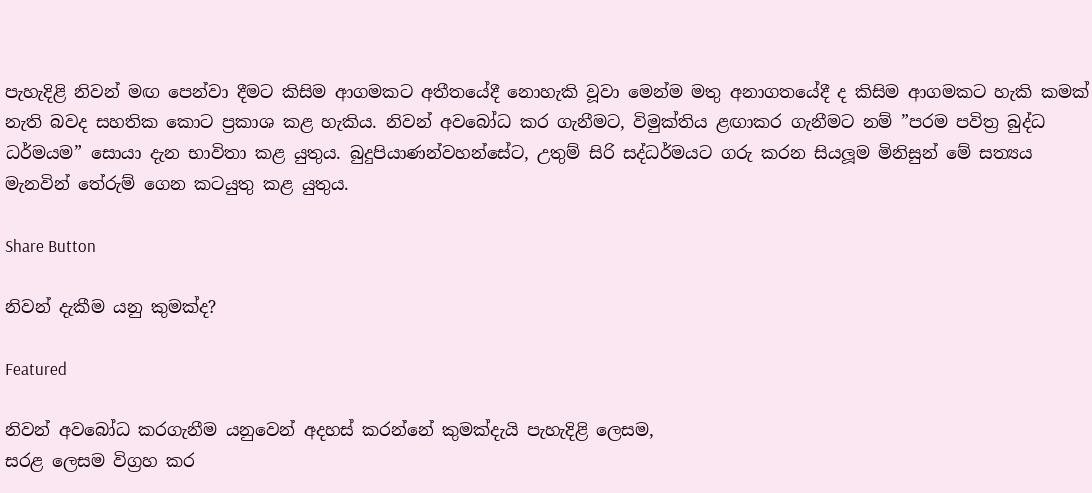පැහැදිළි නිවන් මඟ පෙන්වා දීමට කිසිම ආගමකට අතීතයේදී නොහැකි වූවා මෙන්ම මතු අනාගතයේදී ද කිසිම ආගමකට හැකි කමක් නැති බවද සහතික කොට ප්‍රකාශ කළ හැකිය. නිවන් අවබෝධ කර ගැනීමට, විමුක්තිය ළඟාකර ගැනීමට නම් ”පරම පවිත්‍ර බුද්ධ ධර්මයම” සොයා දැන භාවිතා කළ යුතුය. බුදුපියාණන්වහන්සේට, උතුම් සිරි සද්ධර්මයට ගරු කරන සියලූම මිනිසුන් මේ සත්‍යය මැනවින් තේරුම් ගෙන කටයුතු කළ යුතුය.

Share Button

නිවන් දැකීම යනු කුමක්ද?

Featured

නිවන් අවබෝධ කරගැනීම යනුවෙන් අදහස් කරන්නේ කුමක්දැයි පැහැදිළි ලෙසම,
සරළ ලෙසම විග්‍රහ කර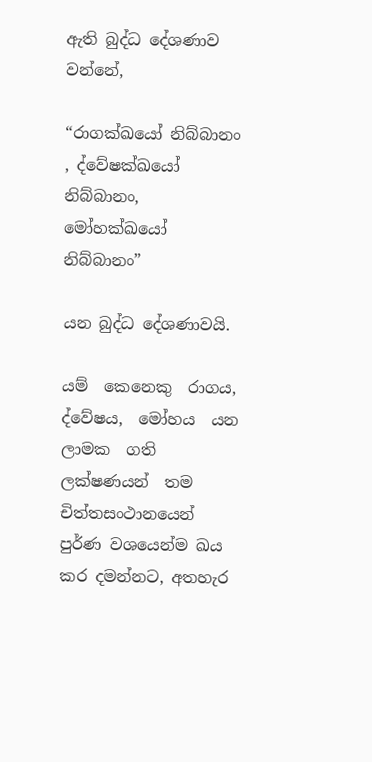ඇති බුද්ධ දේශණාව වන්නේ,

“රාගක්ඛයෝ නිබ්බානං , ද්වේෂක්ඛයෝ නිබ්බානං, මෝහක්ඛයෝ නිබ්බානං”

යන බුද්ධ දේශණාවයි.

යම්  කෙනෙකු  රාගය,  ද්වේෂය,  මෝහය  යන  ලාමක  ගති  ලක්ෂණයන්  තම චිත්තසංථානයෙන් පුර්ණ වශයෙන්ම ඛය කර දමන්නට, අතහැර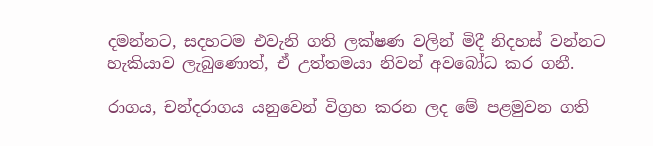දමන්නට, සදහටම එවැනි ගති ලක්ෂණ වලින් මිදී නිදහස් වන්නට හැකියාව ලැබුණොත්, ඒ උත්තමයා නිවන් අවබෝධ කර ගනී.

රාගය, චන්දරාගය යනුවෙන් විග්‍රහ කරන ලද මේ පළමුවන ගති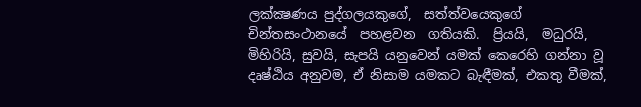ලක්ක්‍ෂණය පුද්ගලයකුගේ,  සත්ත්වයෙකුගේ  චින්තසංථානයේ  පහළවන  ගතියකි.  ප්‍රියයි,  මධුරයි, මිහිරියි, සුවයි, සැපයි යනුවෙන් යමක් කෙරෙහි ගන්නා වූ දෘෂ්ඨිය අනුවම, ඒ නිසාම යමකට බැඳීමක්, එකතු වීමක්,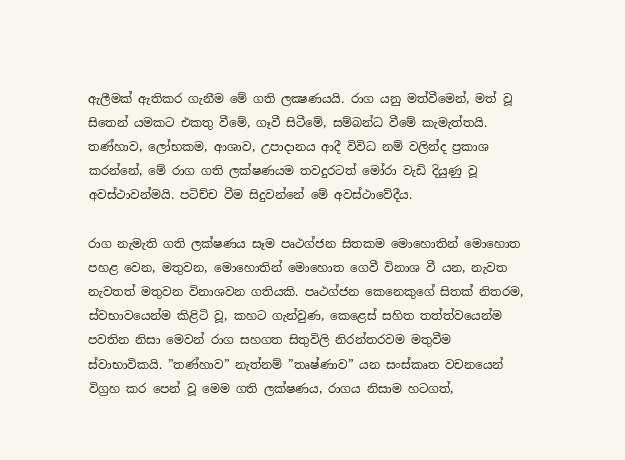ඇලීමක් ඇතිකර ගැනීම මේ ගති ලක්‍ෂණයයි. රාග යනු මත්වීමෙන්, මත් වූ සිතෙන් යමකට එකතු වීමේ, ගෑවී සිටීමේ, සම්බන්ධ වීමේ කැමැත්තයි. තණ්හාව, ලෝභකම, ආශාව, උපාදානය ආදී විවිධ නම් වලින්ද ප්‍රකාශ කරන්නේ, මේ රාග ගති ලක්ෂණයම තවදුරටත් මෝරා වැඩි දියුණු වූ අවස්ථාවන්මයි. පටිච්ච වීම සිදුවන්නේ මේ අවස්ථාවේදීය.

රාග නැමැති ගති ලක්ෂණය සෑම පෘථග්ජන සිතකම මොහොතින් මොහොත පහළ වෙන, මතුවන, මොහොතින් මොහොත ගෙවී විනාශ වී යන, නැවත නැවතත් මතුවන විනාශවන ගතියකි. පෘථග්ජන කෙනෙකුගේ සිතක් නිතරම, ස්වභාවයෙන්ම කිළිටි වූ, කහට ගැන්වුණ, කෙළෙස් සහිත තත්ත්වයෙන්ම පවතින නිසා මෙවන් රාග සහගත සිතුවිලි නිරන්තරවම මතුවීම ස්වාභාවිකයි. ”තණ්හාව” නැත්නම් ”තෘෂ්ණාව” යන සංස්කෘත වචනයෙන් විග්‍රහ කර පෙන් වූ මෙම ගති ලක්ෂණය, රාගය නිසාම හටගත්,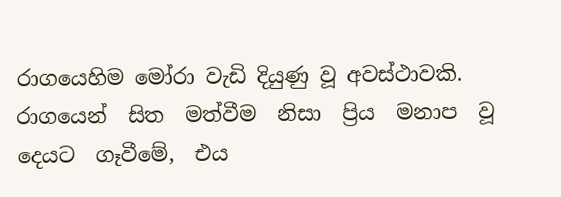රාගයෙහිම මෝරා වැඩි දියුණු වූ අවස්ථාවකි. රාගයෙන්  සිත  මත්වීම  නිසා  ප්‍රිය  මනාප  වූ  දෙයට  ගෑවීමේ,  එය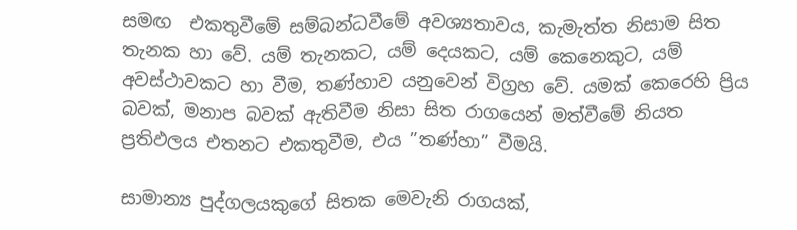සමඟ  එකතුවීමේ සම්බන්ධවීමේ අවශ්‍යතාවය, කැමැත්ත නිසාම සිත තැනක හා වේ. යම් තැනකට, යම් දෙයකට, යම් කෙනෙකුට, යම් අවස්ථාවකට හා වීම, තණ්හාව යනුවෙන් විග්‍රහ වේ. යමක් කෙරෙහි ප්‍රිය බවක්, මනාප බවක් ඇතිවීම නිසා සිත රාගයෙන් මත්වීමේ නියත ප්‍රතිඵලය එතනට එකතුවීම, එය ”තණ්හා” වීමයි.

සාමාන්‍ය පුද්ගලයකුගේ සිතක මෙවැනි රාගයක්,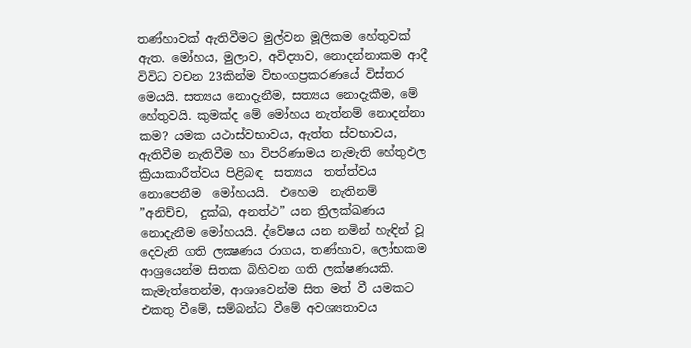තණ්හාවක් ඇතිවීමට මුල්වන මූලිකම හේතුවක් ඇත. මෝහය, මුලාව, අවිද්‍යාව, නොදන්නාකම ආදී විවිධ වචන 23කින්ම විභංගප්‍රකරණයේ විස්තර මෙයයි. සත්‍යය නොදැනීම, සත්‍යය නොදැකීම, මේ හේතුවයි. කුමක්ද මේ මෝහය නැත්නම් නොදන්නා කම? යමක යථාස්වභාවය, ඇත්ත ස්වභාවය, ඇතිවීම නැතිවීම හා විපරිණාමය නැමැති හේතුඵල ක්‍රියාකාරීත්වය පිළිබඳ  සත්‍යය  තත්ත්වය  නොපෙනීම  මෝහයයි.  එහෙම  නැතිනම්  ”අනිච්ච,  දුක්ඛ, අනත්ථ” යන ත්‍රිලක්ඛණය නොදැනීම මෝහයයි. ද්වේෂය යන නමින් හැඳින් වූ දෙවැනි ගති ලක්‍ෂණය රාගය, තණ්හාව, ලෝභකම ආශ්‍රයෙන්ම සිතක බිහිවන ගති ලක්ෂණයකි. කැමැත්තෙන්ම, ආශාවෙන්ම සිත මත් වී යමකට එකතු වීමේ, සම්බන්ධ වීමේ අවශ්‍යතාවය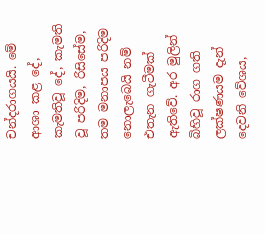චන්දරාගයයි. මේ ආශා කළ දේ, කැමතිවූ දේ, කැමති වූ පරිදිම, රිසිසේම, තම මනාපය පරිදිම නොලැබෙයි නම් එතැන ගැටීමක් ඇතිවේ. අර මුලින් බිහිවූ රාග ගති ලක්ෂණයම දැන්  දෙවනි වේශය,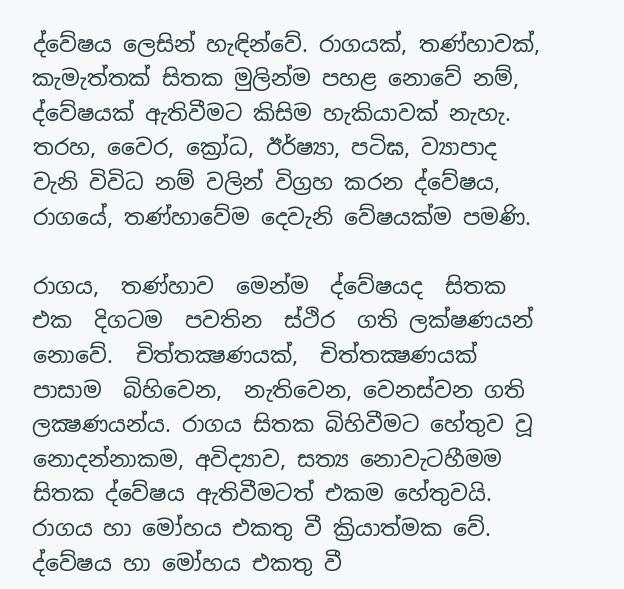ද්වේෂය ලෙසින් හැඳින්වේ. රාගයක්, තණ්හාවක්, කැමැත්තක් සිතක මුලින්ම පහළ නොවේ නම්, ද්වේෂයක් ඇතිවීමට කිසිම හැකියාවක් නැහැ. තරහ, වෛර, ක්‍රෝධ, ඊර්ෂ්‍යා, පටිඝ, ව්‍යාපාද වැනි විවිධ නම් වලින් විග්‍රහ කරන ද්වේෂය, රාගයේ, තණ්හාවේම දෙවැනි වේෂයක්ම පමණි.

රාගය,  තණ්හාව  මෙන්ම  ද්වේෂයද  සිතක  එක  දිගටම  පවතින  ස්ථිර  ගති ලක්ෂණයන්  නොවේ.  චිත්තක්‍ෂණයක්,  චිත්තක්‍ෂණයක්  පාසාම  බිහිවෙන,  නැතිවෙන, වෙනස්වන ගති ලක්‍ෂණයන්ය. රාගය සිතක බිහිවීමට හේතුව වූ නොදන්නාකම, අවිද්‍යාව, සත්‍ය නොවැටහීමම සිතක ද්වේෂය ඇතිවීමටත් එකම හේතුවයි. රාගය හා මෝහය එකතු වී ක්‍රියාත්මක වේ. ද්වේෂය හා මෝහය එකතු වී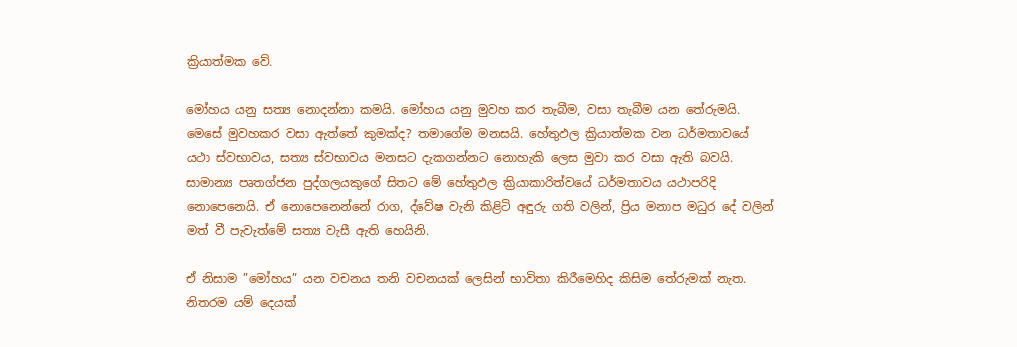ක්‍රියාත්මක වේ.

මෝහය යනු සත්‍ය නොදන්නා කමයි. මෝහය යනු මුවහ කර තැබීම, වසා තැබීම යන තේරුමයි. මෙසේ මුවහකර වසා ඇත්තේ කුමක්ද? තමාගේම මනසයි. හේතුඵල ක්‍රියාත්මක වන ධර්මතාවයේ යථා ස්වභාවය, සත්‍ය ස්වභාවය මනසට දැකගන්නට නොහැකි ලෙස මුවා කර වසා ඇති බවයි. සාමාන්‍ය පෘතග්ජන පුද්ගලයකුගේ සිතට මේ හේතුඵල ක්‍රියාකාරිත්වයේ ධර්මතාවය යථාපරිදි නොපෙනෙයි. ඒ නොපෙනෙන්නේ රාග, ද්වේෂ වැනි කිළිටි අඳුරු ගති වලින්, ප්‍රිය මනාප මධුර දේ වලින් මත් වී පැවැත්මේ සත්‍ය වැසී ඇති හෙයිනි.

ඒ නිසාම ”මෝහය” යන වචනය තනි වචනයක් ලෙසින් භාවිතා කිරීමෙහිද කිසිම තේරුමක් නැත. නිතරම යම් දෙයක්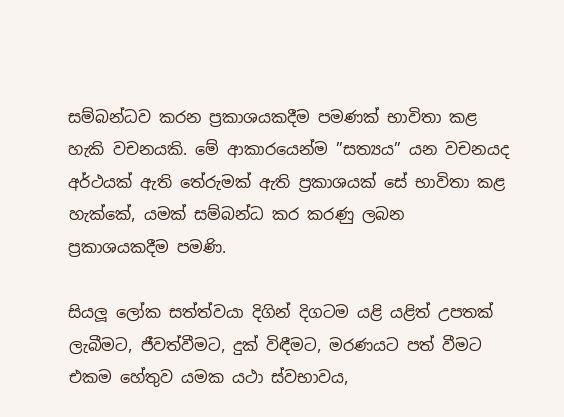සම්බන්ධව කරන ප්‍රකාශයකදීම පමණක් භාවිතා කළ හැකි වචනයකි. මේ ආකාරයෙන්ම ”සත්‍යය” යන වචනයද අර්ථයක් ඇති තේරුමක් ඇති ප්‍රකාශයක් සේ භාවිතා කළ හැක්කේ, යමක් සම්බන්ධ කර කරණු ලබන ප්‍රකාශයකදීම පමණි.

සියලූ ලෝක සත්ත්වයා දිගින් දිගටම යළි යළිත් උපතක් ලැබීමට, ජීවත්වීමට, දුක් විඳීමට, මරණයට පත් වීමට එකම හේතුව යමක යථා ස්වභාවය,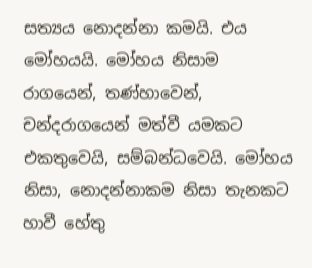සත්‍යය නොදන්නා කමයි. එය මෝහයයි. මෝහය නිසාම රාගයෙන්, තණ්හාවෙන්, චන්දරාගයෙන් මත්වී යමකට එකතුවෙයි, සම්බන්ධවෙයි. මෝහය නිසා, නොදන්නාකම නිසා තැනකට හාවී හේතු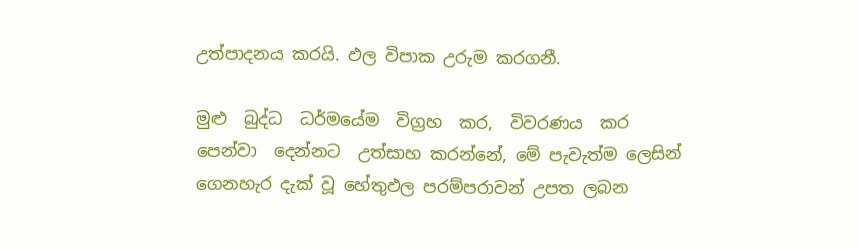උත්පාදනය කරයි. ඵල විපාක උරුම කරගනී.

මුළු  බුද්ධ  ධර්මයේම  විග්‍රහ  කර,  විවරණය  කර  පෙන්වා  දෙන්නට  උත්සාහ කරන්නේ, මේ පැවැත්ම ලෙසින් ගෙනහැර දැක් වූ හේතුඵල පරම්පරාවන් උපත ලබන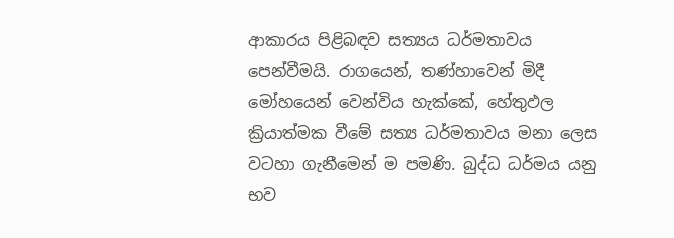ආකාරය පිළිබඳව සත්‍යය ධර්මතාවය පෙන්වීමයි. රාගයෙන්, තණ්හාවෙන් මිදී මෝහයෙන් වෙන්විය හැක්කේ, හේතුඵල ක්‍රියාත්මක වීමේ සත්‍ය ධර්මතාවය මනා ලෙස වටහා ගැනීමෙන් ම පමණි. බුද්ධ ධර්මය යනු භව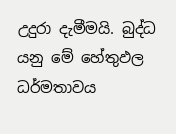උදුරා දැමීමයි. බුද්ධ යනු මේ හේතුඵල ධර්මතාවය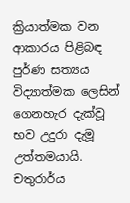ක්‍රියාත්මක වන ආකාරය පිළිබඳ පුර්ණ සත්‍යය විද්‍යාත්මක ලෙසින් ගෙනහැර දැක්වූ භව උදුරා දැමූ උත්තමයායි. චතුරාර්ය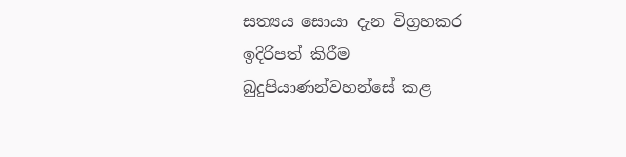සත්‍යය සොයා දැන විග්‍රහකර ඉදිරිපත් කිරීම බුදුපියාණන්වහන්සේ කළ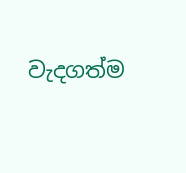වැදගත්ම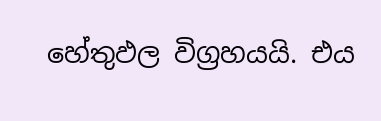හේතුඵල විග්‍රහයයි. එය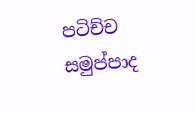පටිච්ච සමුප්පාද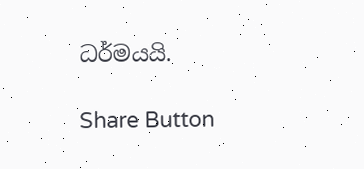ධර්මයයි.

Share Button